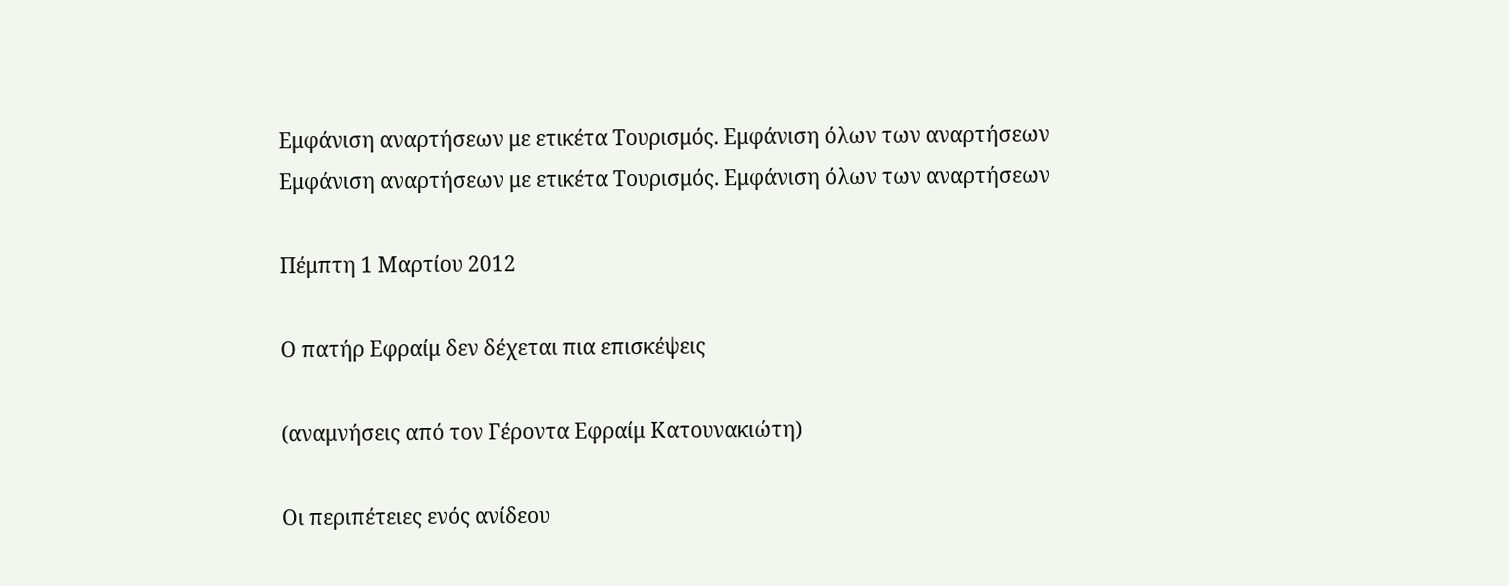Εμφάνιση αναρτήσεων με ετικέτα Τουρισμός. Εμφάνιση όλων των αναρτήσεων
Εμφάνιση αναρτήσεων με ετικέτα Τουρισμός. Εμφάνιση όλων των αναρτήσεων

Πέμπτη 1 Μαρτίου 2012

Ο πατήρ Εφραίμ δεν δέχεται πια επισκέψεις

(αναμνήσεις από τον Γέροντα Εφραίμ Κατουνακιώτη)

Οι περιπέτειες ενός ανίδεου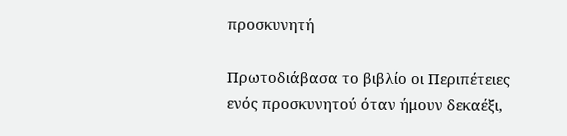προσκυνητή

Πρωτοδιάβασα το βιβλίο οι Περιπέτειες ενός προσκυνητού όταν ήμουν δεκαέξι,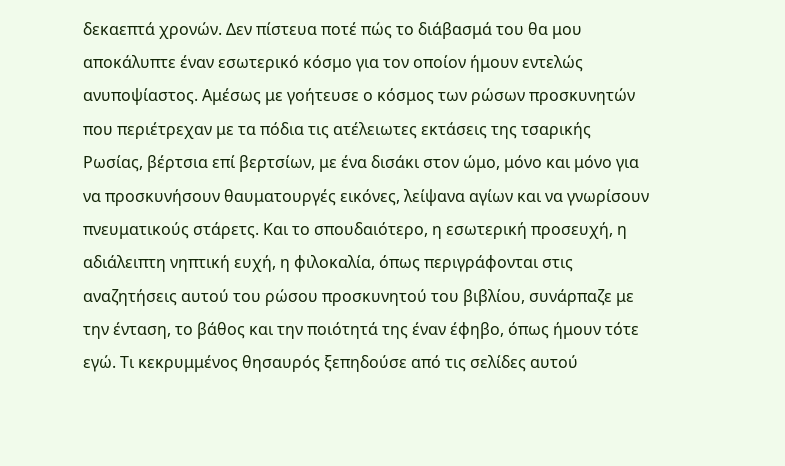δεκαεπτά χρονών. Δεν πίστευα ποτέ πώς το διάβασμά του θα μου αποκάλυπτε έναν εσωτερικό κόσμο για τον οποίον ήμουν εντελώς ανυποψίαστος. Αμέσως με γοήτευσε ο κόσμος των ρώσων προσκυνητών που περιέτρεχαν με τα πόδια τις ατέλειωτες εκτάσεις της τσαρικής Ρωσίας, βέρτσια επί βερτσίων, με ένα δισάκι στον ώμο, μόνο και μόνο για να προσκυνήσουν θαυματουργές εικόνες, λείψανα αγίων και να γνωρίσουν πνευματικούς στάρετς. Και το σπουδαιότερο, η εσωτερική προσευχή, η αδιάλειπτη νηπτική ευχή, η φιλοκαλία, όπως περιγράφονται στις αναζητήσεις αυτού του ρώσου προσκυνητού του βιβλίου, συνάρπαζε με την ένταση, το βάθος και την ποιότητά της έναν έφηβο, όπως ήμουν τότε εγώ. Τι κεκρυμμένος θησαυρός ξεπηδούσε από τις σελίδες αυτού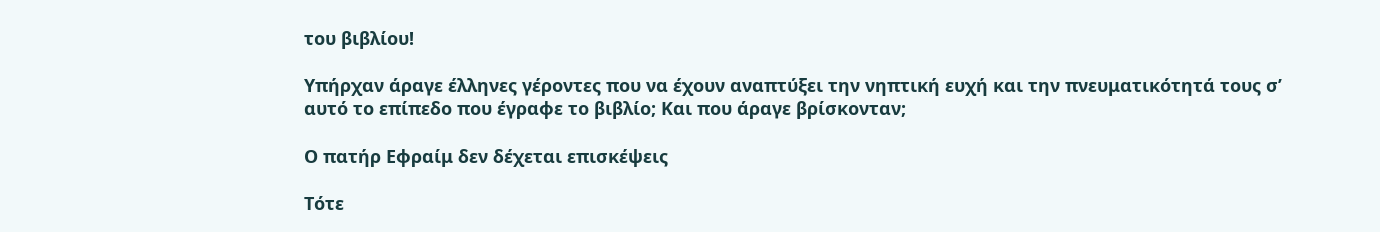του βιβλίου!

Υπήρχαν άραγε έλληνες γέροντες που να έχουν αναπτύξει την νηπτική ευχή και την πνευματικότητά τους σ’ αυτό το επίπεδο που έγραφε το βιβλίο; Και που άραγε βρίσκονταν;

Ο πατήρ Εφραίμ δεν δέχεται επισκέψεις

Τότε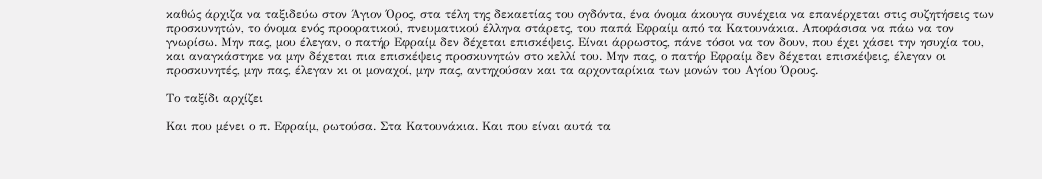καθώς άρχιζα να ταξιδεύω στον Άγιον Όρος, στα τέλη της δεκαετίας του ογδόντα, ένα όνομα άκουγα συνέχεια να επανέρχεται στις συζητήσεις των προσκυνητών, το όνομα ενός προορατικού, πνευματικού έλληνα στάρετς, του παπά Εφραίμ από τα Κατουνάκια. Αποφάσισα να πάω να τον γνωρίσω. Μην πας, μου έλεγαν, ο πατήρ Εφραίμ δεν δέχεται επισκέψεις. Είναι άρρωστος, πάνε τόσοι να τον δουν, που έχει χάσει την ησυχία του, και αναγκάστηκε να μην δέχεται πια επισκέψεις προσκυνητών στο κελλί του. Μην πας, ο πατήρ Εφραίμ δεν δέχεται επισκέψεις, έλεγαν οι προσκυνητές, μην πας, έλεγαν κι οι μοναχοί, μην πας, αντηχούσαν και τα αρχονταρίκια των μονών του Αγίου Όρους.

Το ταξίδι αρχίζει

Και που μένει ο π. Εφραίμ, ρωτούσα. Στα Κατουνάκια. Και που είναι αυτά τα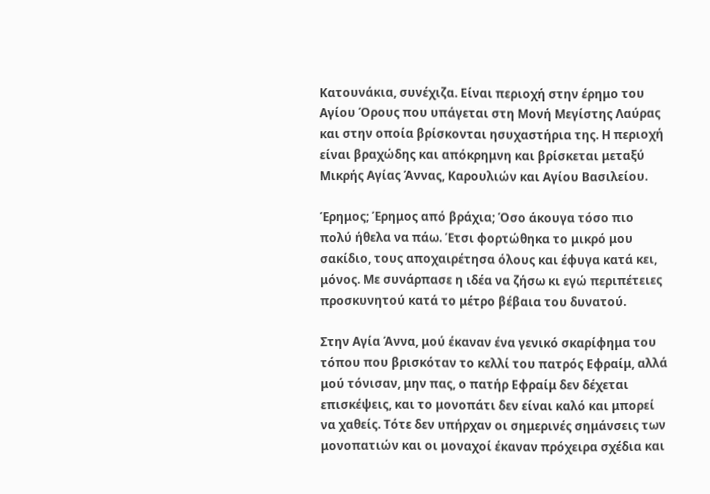Κατουνάκια, συνέχιζα. Είναι περιοχή στην έρημο του Αγίου Όρους που υπάγεται στη Μονή Μεγίστης Λαύρας και στην οποία βρίσκονται ησυχαστήρια της. Η περιοχή είναι βραχώδης και απόκρημνη και βρίσκεται μεταξύ Μικρής Αγίας Άννας, Καρουλιών και Αγίου Βασιλείου.

Έρημος; Έρημος από βράχια; Όσο άκουγα τόσο πιο πολύ ήθελα να πάω. Έτσι φορτώθηκα το μικρό μου σακίδιο, τους αποχαιρέτησα όλους και έφυγα κατά κει, μόνος. Με συνάρπασε η ιδέα να ζήσω κι εγώ περιπέτειες προσκυνητού κατά το μέτρο βέβαια του δυνατού.

Στην Αγία Άννα, μού έκαναν ένα γενικό σκαρίφημα του τόπου που βρισκόταν το κελλί του πατρός Εφραίμ, αλλά μού τόνισαν, μην πας, ο πατήρ Εφραίμ δεν δέχεται επισκέψεις, και το μονοπάτι δεν είναι καλό και μπορεί να χαθείς. Τότε δεν υπήρχαν οι σημερινές σημάνσεις των μονοπατιών και οι μοναχοί έκαναν πρόχειρα σχέδια και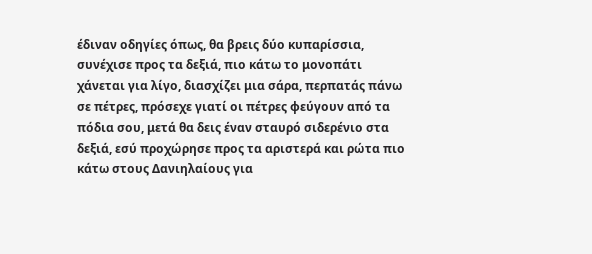έδιναν οδηγίες όπως, θα βρεις δύο κυπαρίσσια, συνέχισε προς τα δεξιά, πιο κάτω το μονοπάτι χάνεται για λίγο, διασχίζει μια σάρα, περπατάς πάνω σε πέτρες, πρόσεχε γιατί οι πέτρες φεύγουν από τα πόδια σου, μετά θα δεις έναν σταυρό σιδερένιο στα δεξιά, εσύ προχώρησε προς τα αριστερά και ρώτα πιο κάτω στους Δανιηλαίους για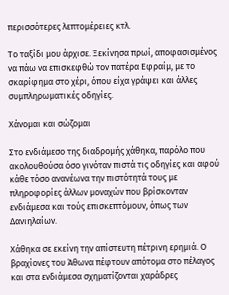περισσότερες λεπτομέρειες κτλ.

Το ταξίδι μου άρχισε. Ξεκίνησα πρωί, αποφασισμένος να πάω να επισκεφθώ τον πατέρα Εφραίμ, με το σκαρίφημα στο χέρι, όπου είχα γράψει και άλλες συμπληρωματικές οδηγίες.

Χάνομαι και σώζομαι

Στο ενδιάμεσο της διαδρομής χάθηκα, παρόλο που ακολουθούσα όσο γινόταν πιστά τις οδηγίες και αφού κάθε τόσο ανανέωνα την πιστότητά τους με πληροφορίες άλλων μοναχών που βρίσκονταν ενδιάμεσα και τούς επισκεπτόμουν, όπως των Δανιηλαίων.

Χάθηκα σε εκείνη την απίστευτη πέτρινη ερημιά. Ο βραχίονες του Άθωνα πέφτουν απότομα στο πέλαγος και στα ενδιάμεσα σχηματίζονται χαράδρες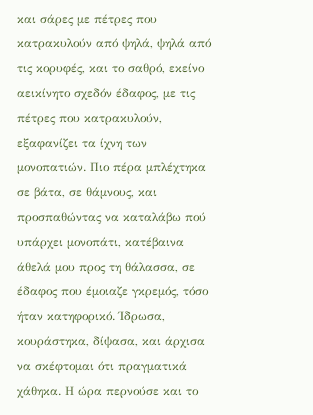και σάρες με πέτρες που κατρακυλούν από ψηλά, ψηλά από τις κορυφές, και το σαθρό, εκείνο αεικίνητο σχεδόν έδαφος, με τις πέτρες που κατρακυλούν, εξαφανίζει τα ίχνη των μονοπατιών. Πιο πέρα μπλέχτηκα σε βάτα, σε θάμνους, και προσπαθώντας να καταλάβω πού υπάρχει μονοπάτι, κατέβαινα άθελά μου προς τη θάλασσα, σε έδαφος που έμοιαζε γκρεμός, τόσο ήταν κατηφορικό. Ίδρωσα, κουράστηκα, δίψασα, και άρχισα να σκέφτομαι ότι πραγματικά χάθηκα. Η ώρα περνούσε και το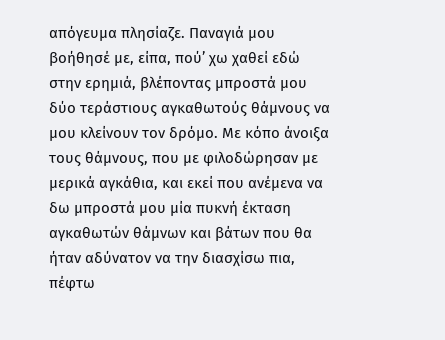απόγευμα πλησίαζε. Παναγιά μου βοήθησέ με, είπα, πού’ χω χαθεί εδώ στην ερημιά, βλέποντας μπροστά μου δύο τεράστιους αγκαθωτούς θάμνους να μου κλείνουν τον δρόμο. Με κόπο άνοιξα τους θάμνους, που με φιλοδώρησαν με μερικά αγκάθια, και εκεί που ανέμενα να δω μπροστά μου μία πυκνή έκταση αγκαθωτών θάμνων και βάτων που θα ήταν αδύνατον να την διασχίσω πια, πέφτω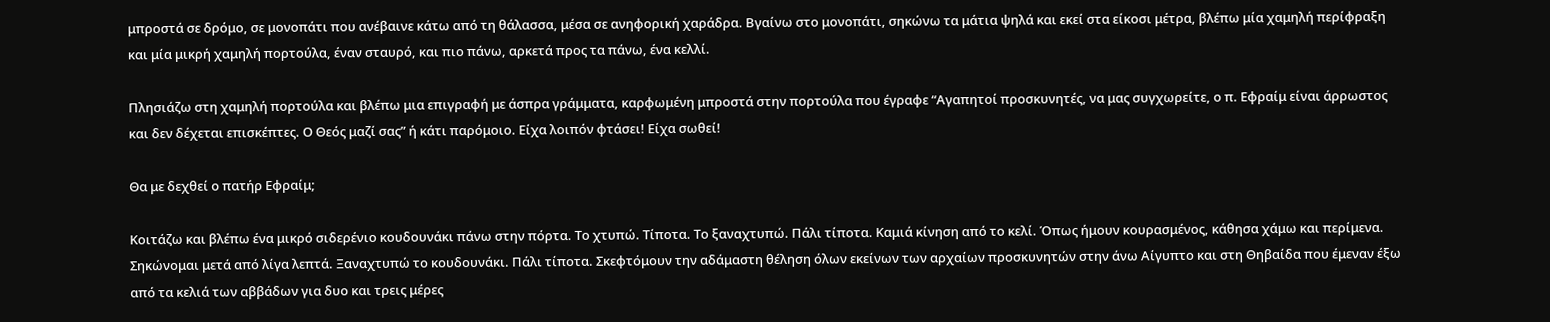μπροστά σε δρόμο, σε μονοπάτι που ανέβαινε κάτω από τη θάλασσα, μέσα σε ανηφορική χαράδρα. Βγαίνω στο μονοπάτι, σηκώνω τα μάτια ψηλά και εκεί στα είκοσι μέτρα, βλέπω μία χαμηλή περίφραξη και μία μικρή χαμηλή πορτούλα, έναν σταυρό, και πιο πάνω, αρκετά προς τα πάνω, ένα κελλί.

Πλησιάζω στη χαμηλή πορτούλα και βλέπω μια επιγραφή με άσπρα γράμματα, καρφωμένη μπροστά στην πορτούλα που έγραφε “Αγαπητοί προσκυνητές, να μας συγχωρείτε, ο π. Εφραίμ είναι άρρωστος και δεν δέχεται επισκέπτες. Ο Θεός μαζί σας” ή κάτι παρόμοιο. Είχα λοιπόν φτάσει! Είχα σωθεί!

Θα με δεχθεί ο πατήρ Εφραίμ;

Κοιτάζω και βλέπω ένα μικρό σιδερένιο κουδουνάκι πάνω στην πόρτα. Το χτυπώ. Τίποτα. Το ξαναχτυπώ. Πάλι τίποτα. Καμιά κίνηση από το κελί. Όπως ήμουν κουρασμένος, κάθησα χάμω και περίμενα. Σηκώνομαι μετά από λίγα λεπτά. Ξαναχτυπώ το κουδουνάκι. Πάλι τίποτα. Σκεφτόμουν την αδάμαστη θέληση όλων εκείνων των αρχαίων προσκυνητών στην άνω Αίγυπτο και στη Θηβαίδα που έμεναν έξω από τα κελιά των αββάδων για δυο και τρεις μέρες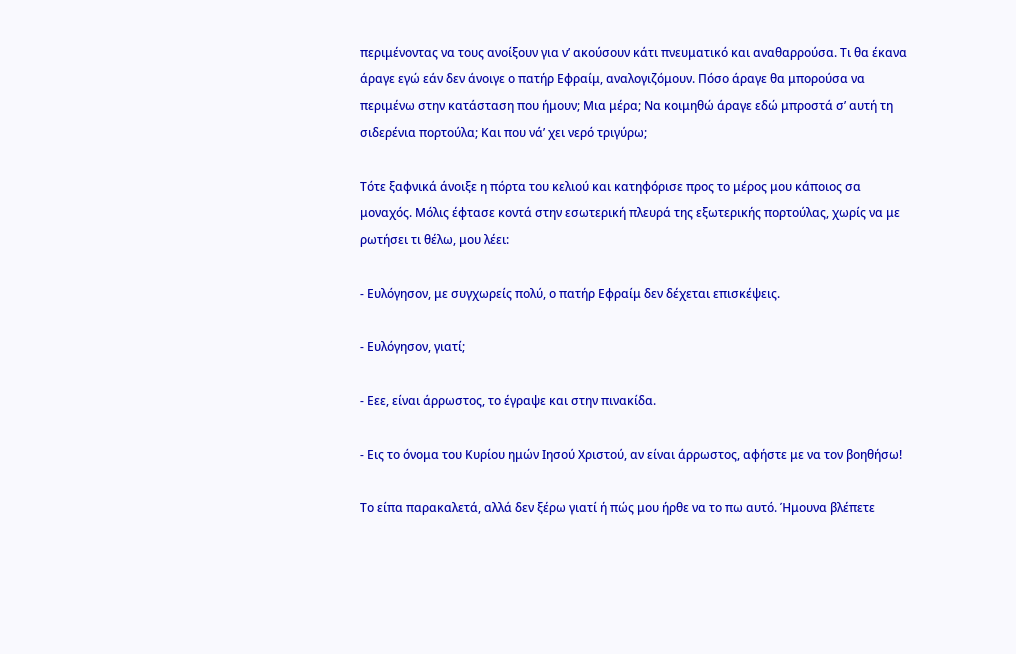περιμένοντας να τους ανοίξουν για ν’ ακούσουν κάτι πνευματικό και αναθαρρούσα. Τι θα έκανα άραγε εγώ εάν δεν άνοιγε ο πατήρ Εφραίμ, αναλογιζόμουν. Πόσο άραγε θα μπορούσα να περιμένω στην κατάσταση που ήμουν; Μια μέρα; Να κοιμηθώ άραγε εδώ μπροστά σ’ αυτή τη σιδερένια πορτούλα; Και που νά’ χει νερό τριγύρω;

Τότε ξαφνικά άνοιξε η πόρτα του κελιού και κατηφόρισε προς το μέρος μου κάποιος σα μοναχός. Μόλις έφτασε κοντά στην εσωτερική πλευρά της εξωτερικής πορτούλας, χωρίς να με ρωτήσει τι θέλω, μου λέει:

- Ευλόγησον, με συγχωρείς πολύ, ο πατήρ Εφραίμ δεν δέχεται επισκέψεις.

- Ευλόγησον, γιατί;

- Εεε, είναι άρρωστος, το έγραψε και στην πινακίδα.

- Εις το όνομα του Κυρίου ημών Ιησού Χριστού, αν είναι άρρωστος, αφήστε με να τον βοηθήσω!

Το είπα παρακαλετά, αλλά δεν ξέρω γιατί ή πώς μου ήρθε να το πω αυτό. Ήμουνα βλέπετε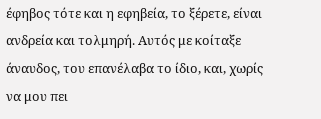έφηβος τότε και η εφηβεία, το ξέρετε, είναι ανδρεία και τολμηρή. Αυτός με κοίταξε άναυδος, του επανέλαβα το ίδιο, και, χωρίς να μου πει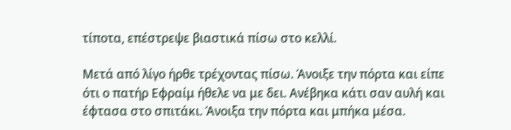τίποτα, επέστρεψε βιαστικά πίσω στο κελλί.

Μετά από λίγο ήρθε τρέχοντας πίσω. Άνοιξε την πόρτα και είπε ότι ο πατήρ Εφραίμ ήθελε να με δει. Ανέβηκα κάτι σαν αυλή και έφτασα στο σπιτάκι. Άνοιξα την πόρτα και μπήκα μέσα.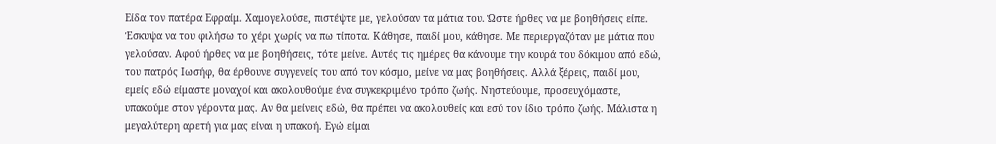Είδα τον πατέρα Εφραίμ. Χαμογελούσε, πιστέψτε με, γελούσαν τα μάτια του. Ώστε ήρθες να με βοηθήσεις είπε. Έσκυψα να του φιλήσω το χέρι χωρίς να πω τίποτα. Κάθησε, παιδί μου, κάθησε. Με περιεργαζόταν με μάτια που γελούσαν. Αφού ήρθες να με βοηθήσεις, τότε μείνε. Αυτές τις ημέρες θα κάνουμε την κουρά του δόκιμου από εδώ, του πατρός Ιωσήφ, θα έρθουνε συγγενείς του από τον κόσμο, μείνε να μας βοηθήσεις. Αλλά ξέρεις, παιδί μου, εμείς εδώ είμαστε μοναχοί και ακολουθούμε ένα συγκεκριμένο τρόπο ζωής. Νηστεύουμε, προσευχόμαστε, υπακούμε στον γέροντα μας. Αν θα μείνεις εδώ, θα πρέπει να ακολουθείς και εσύ τον ίδιο τρόπο ζωής. Μάλιστα η μεγαλύτερη αρετή για μας είναι η υπακοή. Εγώ είμαι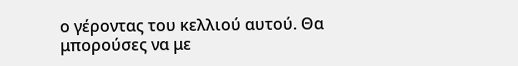ο γέροντας του κελλιού αυτού. Θα μπορούσες να με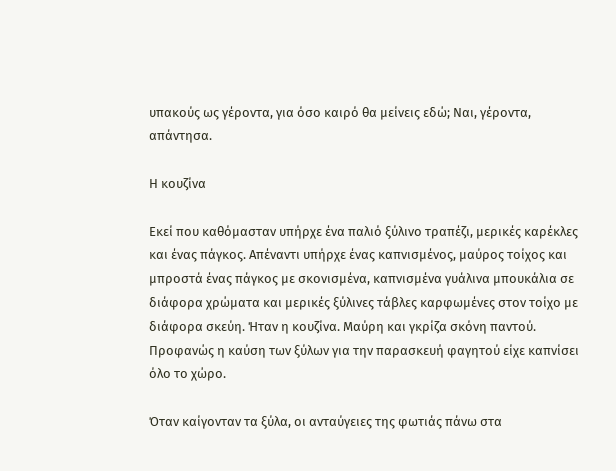υπακούς ως γέροντα, για όσο καιρό θα μείνεις εδώ; Ναι, γέροντα, απάντησα.

Η κουζίνα

Εκεί που καθόμασταν υπήρχε ένα παλιό ξύλινο τραπέζι, μερικές καρέκλες και ένας πάγκος. Απέναντι υπήρχε ένας καπνισμένος, μαύρος τοίχος και μπροστά ένας πάγκος με σκονισμένα, καπνισμένα γυάλινα μπουκάλια σε διάφορα χρώματα και μερικές ξύλινες τάβλες καρφωμένες στον τοίχο με διάφορα σκεύη. Ήταν η κουζίνα. Μαύρη και γκρίζα σκόνη παντού. Προφανώς η καύση των ξύλων για την παρασκευή φαγητού είχε καπνίσει όλο το χώρο.

Όταν καίγονταν τα ξύλα, οι ανταύγειες της φωτιάς πάνω στα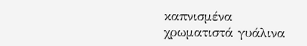καπνισμένα χρωματιστά γυάλινα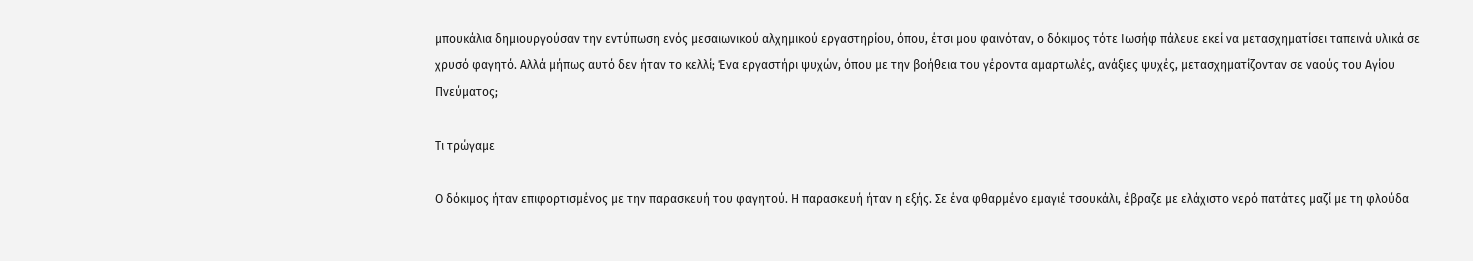μπουκάλια δημιουργούσαν την εντύπωση ενός μεσαιωνικού αλχημικού εργαστηρίου, όπου, έτσι μου φαινόταν, ο δόκιμος τότε Ιωσήφ πάλευε εκεί να μετασχηματίσει ταπεινά υλικά σε χρυσό φαγητό. Αλλά μήπως αυτό δεν ήταν το κελλί; Ένα εργαστήρι ψυχών, όπου με την βοήθεια του γέροντα αμαρτωλές, ανάξιες ψυχές, μετασχηματίζονταν σε ναούς του Αγίου Πνεύματος;

Τι τρώγαμε

Ο δόκιμος ήταν επιφορτισμένος με την παρασκευή του φαγητού. Η παρασκευή ήταν η εξής. Σε ένα φθαρμένο εμαγιέ τσουκάλι, έβραζε με ελάχιστο νερό πατάτες μαζί με τη φλούδα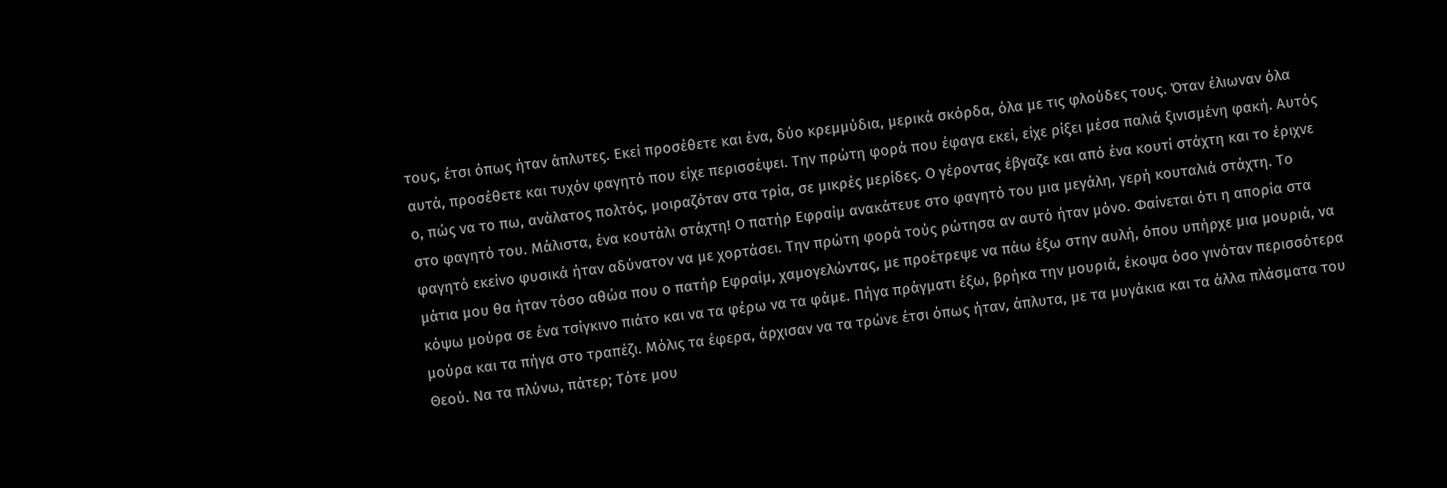τους, έτσι όπως ήταν άπλυτες. Εκεί προσέθετε και ένα, δύο κρεμμύδια, μερικά σκόρδα, όλα με τις φλούδες τους. Όταν έλιωναν όλα αυτά, προσέθετε και τυχόν φαγητό που είχε περισσέψει. Την πρώτη φορά που έφαγα εκεί, είχε ρίξει μέσα παλιά ξινισμένη φακή. Αυτός ο, πώς να το πω, ανάλατος πολτός, μοιραζόταν στα τρία, σε μικρές μερίδες. Ο γέροντας έβγαζε και από ένα κουτί στάχτη και το έριχνε στο φαγητό του. Μάλιστα, ένα κουτάλι στάχτη! Ο πατήρ Εφραίμ ανακάτευε στο φαγητό του μια μεγάλη, γερή κουταλιά στάχτη. Το φαγητό εκείνο φυσικά ήταν αδύνατον να με χορτάσει. Την πρώτη φορά τούς ρώτησα αν αυτό ήταν μόνο. Φαίνεται ότι η απορία στα μάτια μου θα ήταν τόσο αθώα που ο πατήρ Εφραίμ, χαμογελώντας, με προέτρεψε να πάω έξω στην αυλή, όπου υπήρχε μια μουριά, να κόψω μούρα σε ένα τσίγκινο πιάτο και να τα φέρω να τα φάμε. Πήγα πράγματι έξω, βρήκα την μουριά, έκοψα όσο γινόταν περισσότερα μούρα και τα πήγα στο τραπέζι. Μόλις τα έφερα, άρχισαν να τα τρώνε έτσι όπως ήταν, άπλυτα, με τα μυγάκια και τα άλλα πλάσματα του Θεού. Να τα πλύνω, πάτερ; Τότε μου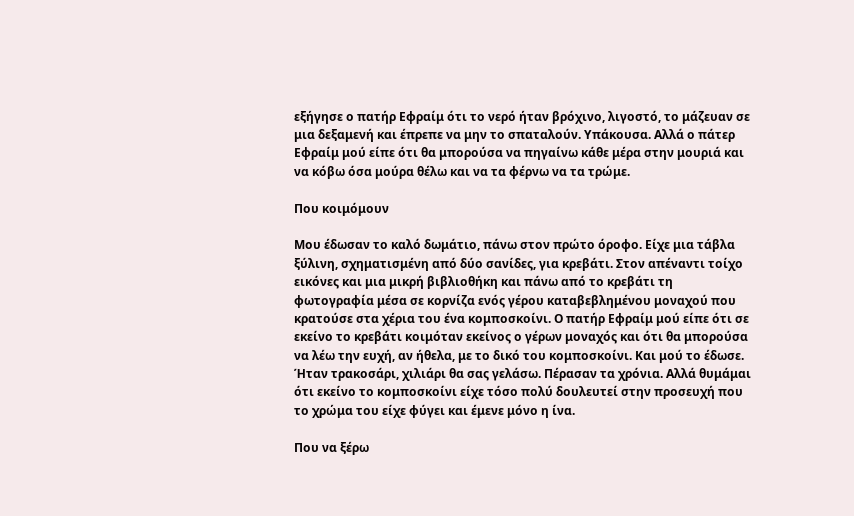εξήγησε ο πατήρ Εφραίμ ότι το νερό ήταν βρόχινο, λιγοστό, το μάζευαν σε μια δεξαμενή και έπρεπε να μην το σπαταλούν. Υπάκουσα. Αλλά ο πάτερ Εφραίμ μού είπε ότι θα μπορούσα να πηγαίνω κάθε μέρα στην μουριά και να κόβω όσα μούρα θέλω και να τα φέρνω να τα τρώμε.

Που κοιμόμουν

Μου έδωσαν το καλό δωμάτιο, πάνω στον πρώτο όροφο. Είχε μια τάβλα ξύλινη, σχηματισμένη από δύο σανίδες, για κρεβάτι. Στον απέναντι τοίχο εικόνες και μια μικρή βιβλιοθήκη και πάνω από το κρεβάτι τη φωτογραφία μέσα σε κορνίζα ενός γέρου καταβεβλημένου μοναχού που κρατούσε στα χέρια του ένα κομποσκοίνι. Ο πατήρ Εφραίμ μού είπε ότι σε εκείνο το κρεβάτι κοιμόταν εκείνος ο γέρων μοναχός και ότι θα μπορούσα να λέω την ευχή, αν ήθελα, με το δικό του κομποσκοίνι. Και μού το έδωσε. Ήταν τρακοσάρι, χιλιάρι θα σας γελάσω. Πέρασαν τα χρόνια. Αλλά θυμάμαι ότι εκείνο το κομποσκοίνι είχε τόσο πολύ δουλευτεί στην προσευχή που το χρώμα του είχε φύγει και έμενε μόνο η ίνα.

Που να ξέρω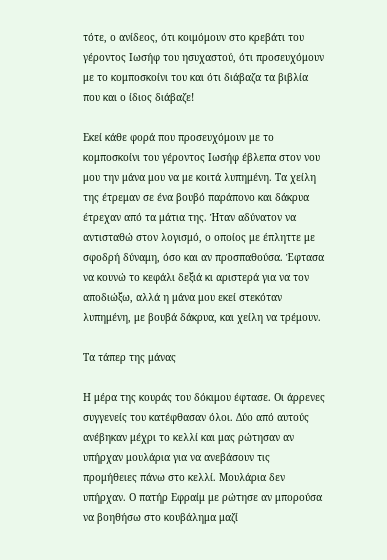τότε, ο ανίδεος, ότι κοιμόμουν στο κρεβάτι του γέροντος Ιωσήφ του ησυχαστού, ότι προσευχόμουν με το κομποσκοίνι του και ότι διάβαζα τα βιβλία που και ο ίδιος διάβαζε!

Εκεί κάθε φορά που προσευχόμουν με το κομποσκοίνι του γέροντος Ιωσήφ έβλεπα στον νου μου την μάνα μου να με κοιτά λυπημένη. Τα χείλη της έτρεμαν σε ένα βουβό παράπονο και δάκρυα έτρεχαν από τα μάτια της. Ήταν αδύνατον να αντισταθώ στον λογισμό, ο οποίος με έπληττε με σφοδρή δύναμη, όσο και αν προσπαθούσα. Έφτασα να κουνώ το κεφάλι δεξιά κι αριστερά για να τον αποδιώξω, αλλά η μάνα μου εκεί στεκόταν λυπημένη, με βουβά δάκρυα, και χείλη να τρέμουν.

Τα τάπερ της μάνας

Η μέρα της κουράς του δόκιμου έφτασε. Οι άρρενες συγγενείς του κατέφθασαν όλοι. Δύο από αυτούς ανέβηκαν μέχρι το κελλί και μας ρώτησαν αν υπήρχαν μουλάρια για να ανεβάσουν τις προμήθειες πάνω στο κελλί. Μουλάρια δεν υπήρχαν. Ο πατήρ Εφραίμ με ρώτησε αν μπορούσα να βοηθήσω στο κουβάλημα μαζί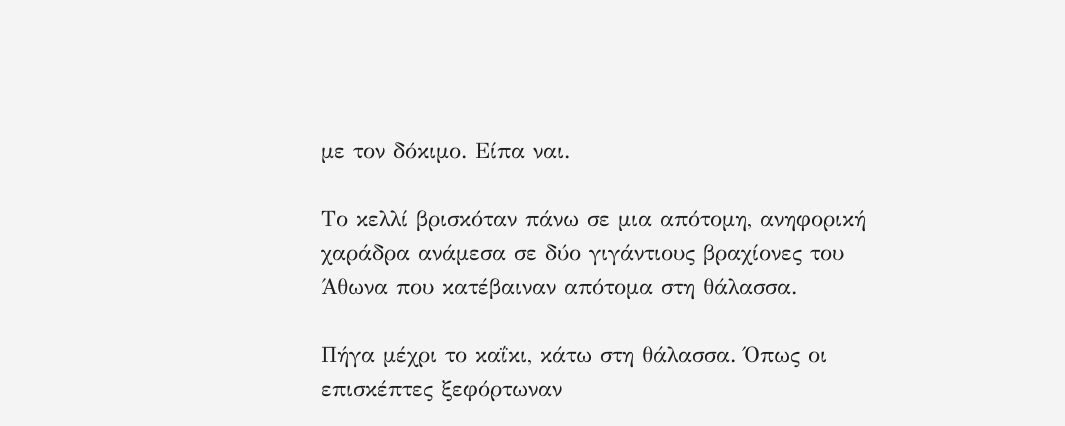με τον δόκιμο. Είπα ναι.

Το κελλί βρισκόταν πάνω σε μια απότομη, ανηφορική χαράδρα ανάμεσα σε δύο γιγάντιους βραχίονες του Άθωνα που κατέβαιναν απότομα στη θάλασσα.

Πήγα μέχρι το καΐκι, κάτω στη θάλασσα. Όπως οι επισκέπτες ξεφόρτωναν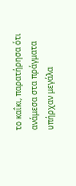το καΐκι, παρατήρησα ότι ανάμεσα στα πράγματα υπήρχαν μεγάλα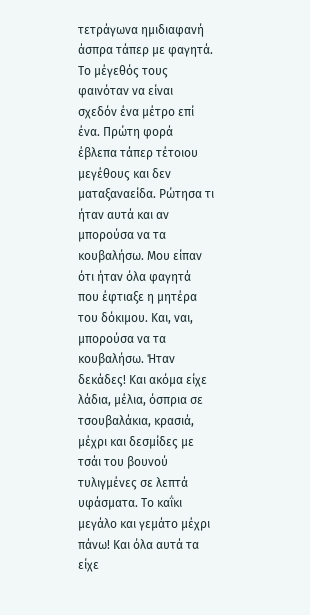τετράγωνα ημιδιαφανή άσπρα τάπερ με φαγητά. Το μέγεθός τους φαινόταν να είναι σχεδόν ένα μέτρο επί ένα. Πρώτη φορά έβλεπα τάπερ τέτοιου μεγέθους και δεν ματαξαναείδα. Ρώτησα τι ήταν αυτά και αν μπορούσα να τα κουβαλήσω. Μου είπαν ότι ήταν όλα φαγητά που έφτιαξε η μητέρα του δόκιμου. Και, ναι, μπορούσα να τα κουβαλήσω. Ήταν δεκάδες! Και ακόμα είχε λάδια, μέλια, όσπρια σε τσουβαλάκια, κρασιά, μέχρι και δεσμίδες με τσάι του βουνού τυλιγμένες σε λεπτά υφάσματα. Το καΐκι μεγάλο και γεμάτο μέχρι πάνω! Και όλα αυτά τα είχε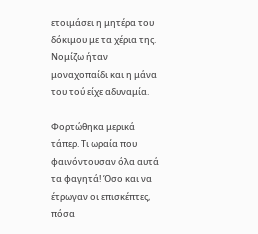ετοιμάσει η μητέρα του δόκιμου με τα χέρια της. Νομίζω ήταν μοναχοπαίδι και η μάνα του τού είχε αδυναμία.

Φορτώθηκα μερικά τάπερ. Τι ωραία που φαινόντουσαν όλα αυτά τα φαγητά! Όσο και να έτρωγαν οι επισκέπτες, πόσα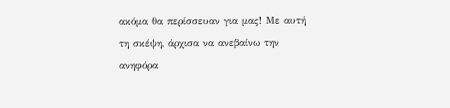ακόμα θα περίσσευαν για μας! Με αυτή τη σκέψη, άρχισα να ανεβαίνω την ανηφόρα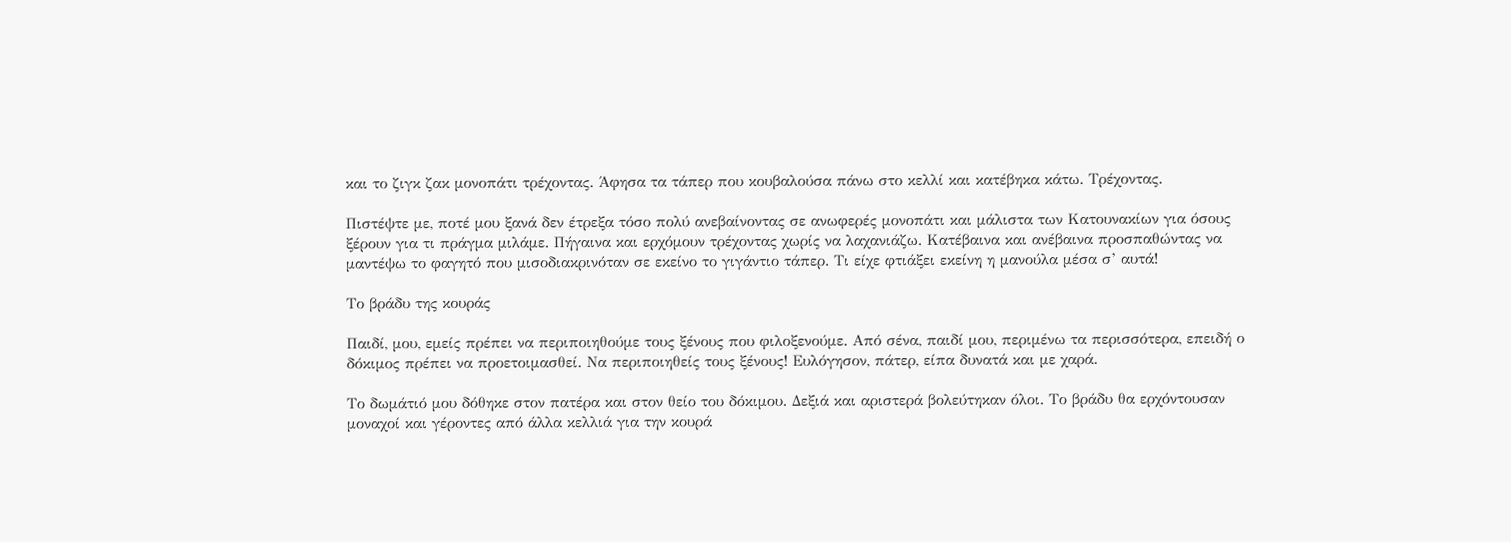και το ζιγκ ζακ μονοπάτι τρέχοντας. Άφησα τα τάπερ που κουβαλούσα πάνω στο κελλί και κατέβηκα κάτω. Τρέχοντας.

Πιστέψτε με, ποτέ μου ξανά δεν έτρεξα τόσο πολύ ανεβαίνοντας σε ανωφερές μονοπάτι και μάλιστα των Κατουνακίων για όσους ξέρουν για τι πράγμα μιλάμε. Πήγαινα και ερχόμουν τρέχοντας χωρίς να λαχανιάζω. Κατέβαινα και ανέβαινα προσπαθώντας να μαντέψω το φαγητό που μισοδιακρινόταν σε εκείνο το γιγάντιο τάπερ. Τι είχε φτιάξει εκείνη η μανούλα μέσα σ’ αυτά!

Το βράδυ της κουράς

Παιδί, μου, εμείς πρέπει να περιποιηθούμε τους ξένους που φιλοξενούμε. Από σένα, παιδί μου, περιμένω τα περισσότερα, επειδή ο δόκιμος πρέπει να προετοιμασθεί. Να περιποιηθείς τους ξένους! Ευλόγησον, πάτερ, είπα δυνατά και με χαρά.

Το δωμάτιό μου δόθηκε στον πατέρα και στον θείο του δόκιμου. Δεξιά και αριστερά βολεύτηκαν όλοι. Το βράδυ θα ερχόντουσαν μοναχοί και γέροντες από άλλα κελλιά για την κουρά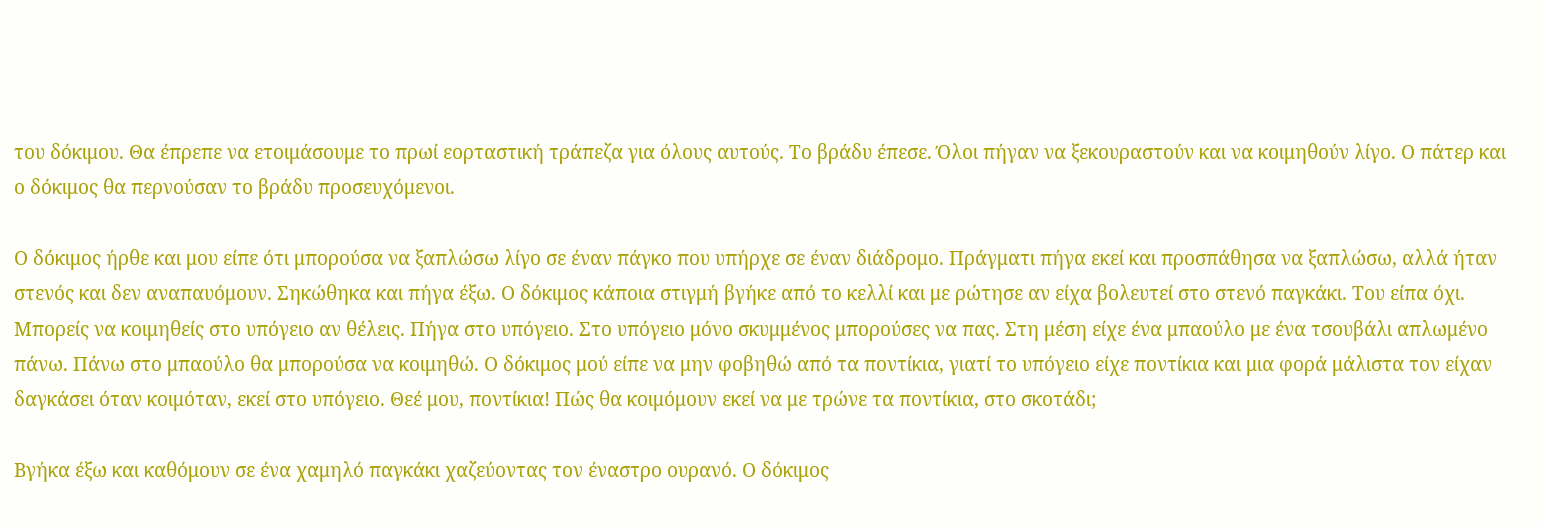του δόκιμου. Θα έπρεπε να ετοιμάσουμε το πρωί εορταστική τράπεζα για όλους αυτούς. Το βράδυ έπεσε. Όλοι πήγαν να ξεκουραστούν και να κοιμηθούν λίγο. Ο πάτερ και ο δόκιμος θα περνούσαν το βράδυ προσευχόμενοι.

Ο δόκιμος ήρθε και μου είπε ότι μπορούσα να ξαπλώσω λίγο σε έναν πάγκο που υπήρχε σε έναν διάδρομο. Πράγματι πήγα εκεί και προσπάθησα να ξαπλώσω, αλλά ήταν στενός και δεν αναπαυόμουν. Σηκώθηκα και πήγα έξω. Ο δόκιμος κάποια στιγμή βγήκε από το κελλί και με ρώτησε αν είχα βολευτεί στο στενό παγκάκι. Του είπα όχι. Μπορείς να κοιμηθείς στο υπόγειο αν θέλεις. Πήγα στο υπόγειο. Στο υπόγειο μόνο σκυμμένος μπορούσες να πας. Στη μέση είχε ένα μπαούλο με ένα τσουβάλι απλωμένο πάνω. Πάνω στο μπαούλο θα μπορούσα να κοιμηθώ. Ο δόκιμος μού είπε να μην φοβηθώ από τα ποντίκια, γιατί το υπόγειο είχε ποντίκια και μια φορά μάλιστα τον είχαν δαγκάσει όταν κοιμόταν, εκεί στο υπόγειο. Θεέ μου, ποντίκια! Πώς θα κοιμόμουν εκεί να με τρώνε τα ποντίκια, στο σκοτάδι;

Βγήκα έξω και καθόμουν σε ένα χαμηλό παγκάκι χαζεύοντας τον έναστρο ουρανό. Ο δόκιμος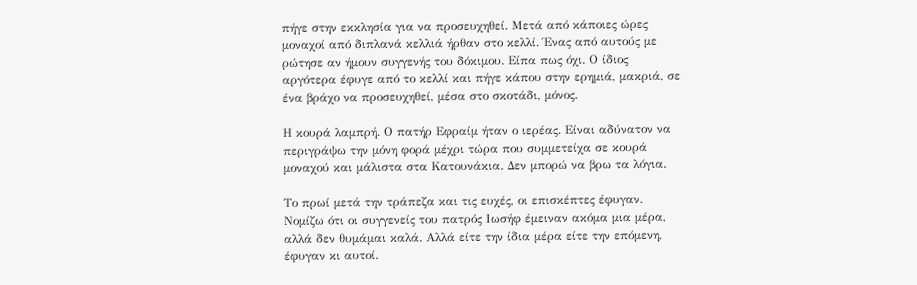πήγε στην εκκλησία για να προσευχηθεί. Μετά από κάποιες ώρες μοναχοί από διπλανά κελλιά ήρθαν στο κελλί. Ένας από αυτούς με ρώτησε αν ήμουν συγγενής του δόκιμου. Είπα πως όχι. Ο ίδιος αργότερα έφυγε από το κελλί και πήγε κάπου στην ερημιά, μακριά, σε ένα βράχο να προσευχηθεί, μέσα στο σκοτάδι, μόνος.

Η κουρά λαμπρή. Ο πατήρ Εφραίμ ήταν ο ιερέας. Είναι αδύνατον να περιγράψω την μόνη φορά μέχρι τώρα που συμμετείχα σε κουρά μοναχού και μάλιστα στα Κατουνάκια. Δεν μπορώ να βρω τα λόγια.

Το πρωί μετά την τράπεζα και τις ευχές, οι επισκέπτες έφυγαν. Νομίζω ότι οι συγγενείς του πατρός Ιωσήφ έμειναν ακόμα μια μέρα, αλλά δεν θυμάμαι καλά. Αλλά είτε την ίδια μέρα είτε την επόμενη, έφυγαν κι αυτοί.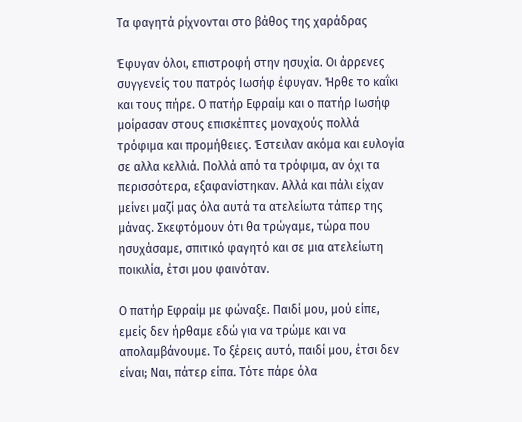Τα φαγητά ρίχνονται στο βάθος της χαράδρας

Έφυγαν όλοι, επιστροφή στην ησυχία. Οι άρρενες συγγενείς του πατρός Ιωσήφ έφυγαν. Ήρθε το καΐκι και τους πήρε. Ο πατήρ Εφραίμ και ο πατήρ Ιωσήφ μοίρασαν στους επισκέπτες μοναχούς πολλά τρόφιμα και προμήθειες. Έστειλαν ακόμα και ευλογία σε αλλα κελλιά. Πολλά από τα τρόφιμα, αν όχι τα περισσότερα, εξαφανίστηκαν. Αλλά και πάλι είχαν μείνει μαζί μας όλα αυτά τα ατελείωτα τάπερ της μάνας. Σκεφτόμουν ότι θα τρώγαμε, τώρα που ησυχάσαμε, σπιτικό φαγητό και σε μια ατελείωτη ποικιλία, έτσι μου φαινόταν.

Ο πατήρ Εφραίμ με φώναξε. Παιδί μου, μού είπε, εμείς δεν ήρθαμε εδώ για να τρώμε και να απολαμβάνουμε. Το ξέρεις αυτό, παιδί μου, έτσι δεν είναι; Ναι, πάτερ είπα. Τότε πάρε όλα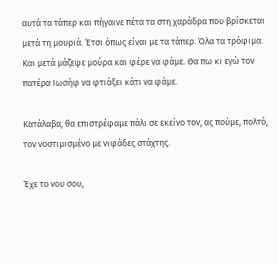αυτά τα τάπερ και πήγαινε πέτα τα στη χαράδρα που βρίσκεται μετά τη μουριά. Έτσι όπως είναι με τα τάπερ. Όλα τα τρόφιμα. Και μετά μάζεψε μούρα και φέρε να φάμε. Θα πω κι εγώ τον πατέρα Ιωσήφ να φτιάξει κάτι να φάμε.

Κατάλαβα, θα επιστρέφαμε πάλι σε εκείνο τον, ας πούμε, πολτό, τον νοστιμισμένο με νιφάδες στάχτης.

Έχε το νου σου,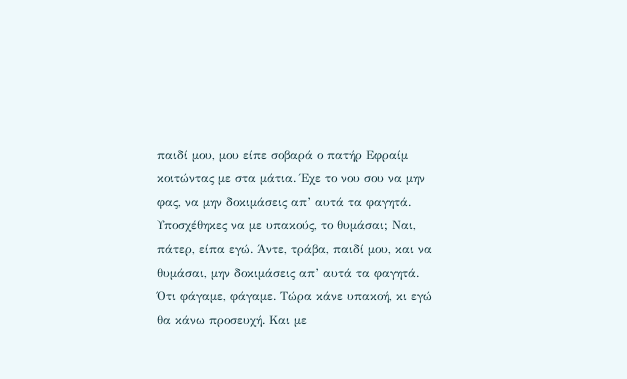παιδί μου, μου είπε σοβαρά ο πατήρ Εφραίμ κοιτώντας με στα μάτια. Έχε το νου σου να μην φας, να μην δοκιμάσεις απ’ αυτά τα φαγητά. Υποσχέθηκες να με υπακούς, το θυμάσαι; Ναι, πάτερ, είπα εγώ. Άντε, τράβα, παιδί μου, και να θυμάσαι, μην δοκιμάσεις απ’ αυτά τα φαγητά. Ότι φάγαμε, φάγαμε. Τώρα κάνε υπακοή, κι εγώ θα κάνω προσευχή. Και με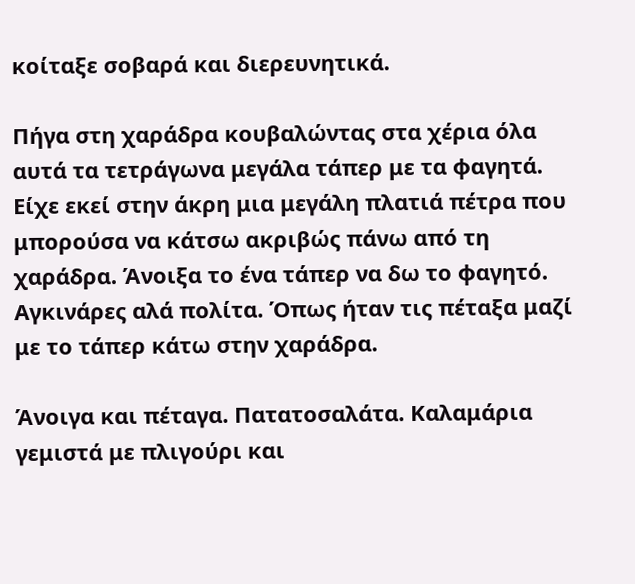κοίταξε σοβαρά και διερευνητικά.

Πήγα στη χαράδρα κουβαλώντας στα χέρια όλα αυτά τα τετράγωνα μεγάλα τάπερ με τα φαγητά. Είχε εκεί στην άκρη μια μεγάλη πλατιά πέτρα που μπορούσα να κάτσω ακριβώς πάνω από τη χαράδρα. Άνοιξα το ένα τάπερ να δω το φαγητό. Αγκινάρες αλά πολίτα. Όπως ήταν τις πέταξα μαζί με το τάπερ κάτω στην χαράδρα.

Άνοιγα και πέταγα. Πατατοσαλάτα. Καλαμάρια γεμιστά με πλιγούρι και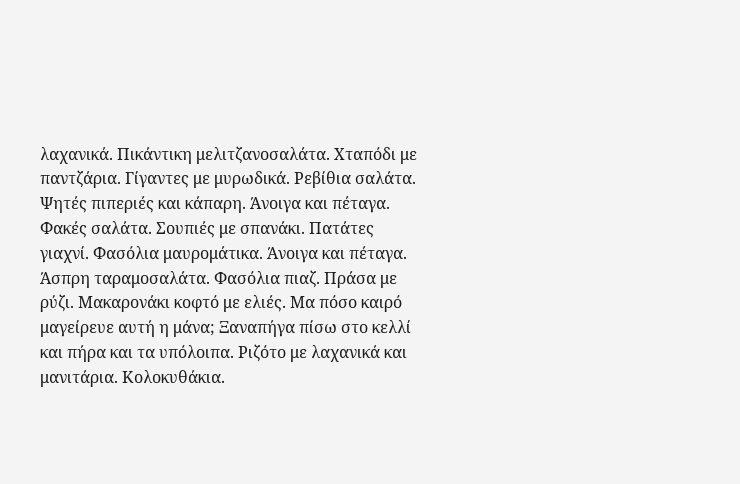λαχανικά. Πικάντικη μελιτζανοσαλάτα. Χταπόδι με παντζάρια. Γίγαντες με μυρωδικά. Ρεβίθια σαλάτα. Ψητές πιπεριές και κάπαρη. Άνοιγα και πέταγα. Φακές σαλάτα. Σουπιές με σπανάκι. Πατάτες γιαχνί. Φασόλια μαυρομάτικα. Άνοιγα και πέταγα. Άσπρη ταραμοσαλάτα. Φασόλια πιαζ. Πράσα με ρύζι. Μακαρονάκι κοφτό με ελιές. Μα πόσο καιρό μαγείρευε αυτή η μάνα; Ξαναπήγα πίσω στο κελλί και πήρα και τα υπόλοιπα. Ριζότο με λαχανικά και μανιτάρια. Κολοκυθάκια.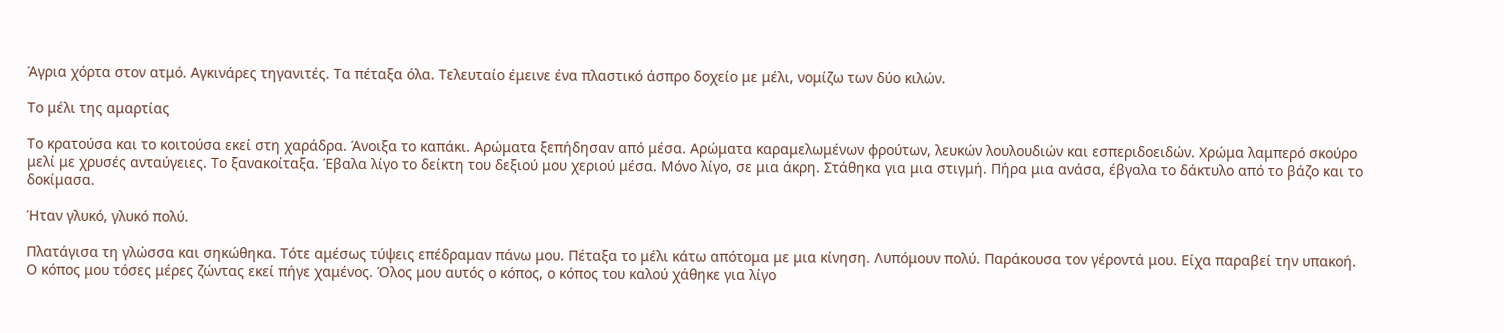Άγρια χόρτα στον ατμό. Αγκινάρες τηγανιτές. Τα πέταξα όλα. Τελευταίο έμεινε ένα πλαστικό άσπρο δοχείο με μέλι, νομίζω των δύο κιλών.

Το μέλι της αμαρτίας

Το κρατούσα και το κοιτούσα εκεί στη χαράδρα. Άνοιξα το καπάκι. Αρώματα ξεπήδησαν από μέσα. Αρώματα καραμελωμένων φρούτων, λευκών λουλουδιών και εσπεριδοειδών. Χρώμα λαμπερό σκούρο μελί με χρυσές ανταύγειες. Το ξανακοίταξα. Έβαλα λίγο το δείκτη του δεξιού μου χεριού μέσα. Μόνο λίγο, σε μια άκρη. Στάθηκα για μια στιγμή. Πήρα μια ανάσα, έβγαλα το δάκτυλο από το βάζο και το δοκίμασα.

Ήταν γλυκό, γλυκό πολύ.

Πλατάγισα τη γλώσσα και σηκώθηκα. Τότε αμέσως τύψεις επέδραμαν πάνω μου. Πέταξα το μέλι κάτω απότομα με μια κίνηση. Λυπόμουν πολύ. Παράκουσα τον γέροντά μου. Είχα παραβεί την υπακοή. Ο κόπος μου τόσες μέρες ζώντας εκεί πήγε χαμένος. Όλος μου αυτός ο κόπος, ο κόπος του καλού χάθηκε για λίγο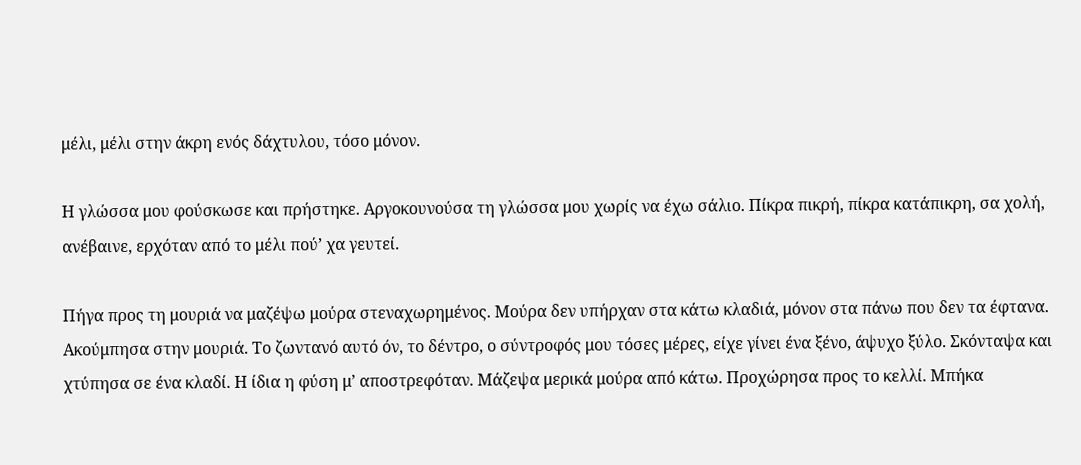μέλι, μέλι στην άκρη ενός δάχτυλου, τόσο μόνον.

Η γλώσσα μου φούσκωσε και πρήστηκε. Αργοκουνούσα τη γλώσσα μου χωρίς να έχω σάλιο. Πίκρα πικρή, πίκρα κατάπικρη, σα χολή, ανέβαινε, ερχόταν από το μέλι πού’ χα γευτεί.

Πήγα προς τη μουριά να μαζέψω μούρα στεναχωρημένος. Μούρα δεν υπήρχαν στα κάτω κλαδιά, μόνον στα πάνω που δεν τα έφτανα. Ακούμπησα στην μουριά. Το ζωντανό αυτό όν, το δέντρο, ο σύντροφός μου τόσες μέρες, είχε γίνει ένα ξένο, άψυχο ξύλο. Σκόνταψα και χτύπησα σε ένα κλαδί. Η ίδια η φύση μ’ αποστρεφόταν. Μάζεψα μερικά μούρα από κάτω. Προχώρησα προς το κελλί. Μπήκα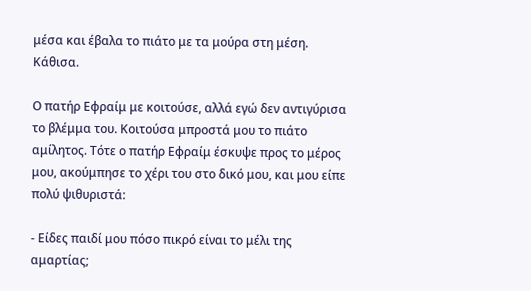μέσα και έβαλα το πιάτο με τα μούρα στη μέση. Κάθισα.

Ο πατήρ Εφραίμ με κοιτούσε, αλλά εγώ δεν αντιγύρισα το βλέμμα του. Κοιτούσα μπροστά μου το πιάτο αμίλητος. Τότε ο πατήρ Εφραίμ έσκυψε προς το μέρος μου, ακούμπησε το χέρι του στο δικό μου, και μου είπε πολύ ψιθυριστά:

- Είδες παιδί μου πόσο πικρό είναι το μέλι της αμαρτίας;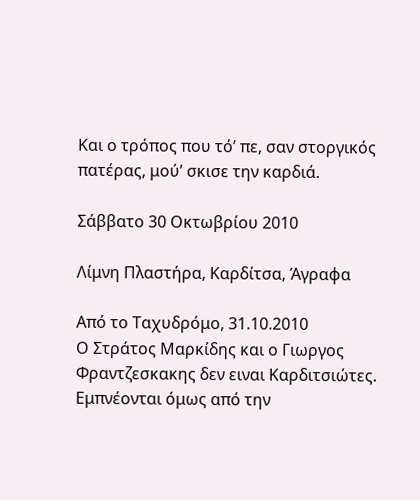Και ο τρόπος που τό’ πε, σαν στοργικός πατέρας, μού’ σκισε την καρδιά.

Σάββατο 30 Οκτωβρίου 2010

Λίμνη Πλαστήρα, Καρδίτσα, Άγραφα

Από το Ταχυδρόμο, 31.10.2010
Ο Στράτος Μαρκίδης και ο Γιωργος Φραντζεσκακης δεν ειναι Καρδιτσιώτες. Εμπνέονται όμως από την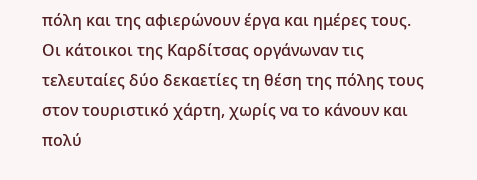πόλη και της αφιερώνουν έργα και ημέρες τους.
Οι κάτοικοι της Καρδίτσας οργάνωναν τις τελευταίες δύο δεκαετίες τη θέση της πόλης τους στον τουριστικό χάρτη, χωρίς να το κάνουν και πολύ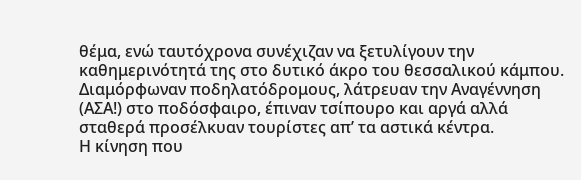θέμα, ενώ ταυτόχρονα συνέχιζαν να ξετυλίγουν την καθημερινότητά της στο δυτικό άκρο του θεσσαλικού κάμπου. Διαμόρφωναν ποδηλατόδρομους, λάτρευαν την Αναγέννηση (ΑΣΑ!) στο ποδόσφαιρο, έπιναν τσίπουρο και αργά αλλά σταθερά προσέλκυαν τουρίστες απ’ τα αστικά κέντρα.
Η κίνηση που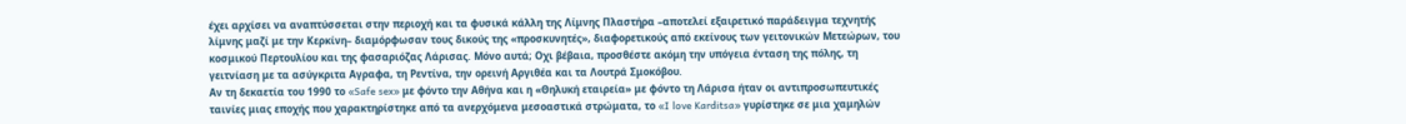έχει αρχίσει να αναπτύσσεται στην περιοχή και τα φυσικά κάλλη της Λίμνης Πλαστήρα –αποτελεί εξαιρετικό παράδειγμα τεχνητής λίμνης μαζί με την Κερκίνη– διαμόρφωσαν τους δικούς της «προσκυνητές», διαφορετικούς από εκείνους των γειτονικών Μετεώρων, του κοσμικού Περτουλίου και της φασαριόζας Λάρισας. Μόνο αυτά; Oχι βέβαια, προσθέστε ακόμη την υπόγεια ένταση της πόλης, τη γειτνίαση με τα ασύγκριτα Αγραφα, τη Ρεντίνα, την ορεινή Αργιθέα και τα Λουτρά Σμοκόβου.
Αν τη δεκαετία του 1990 το «Safe sex» με φόντο την Αθήνα και η «Θηλυκή εταιρεία» με φόντο τη Λάρισα ήταν οι αντιπροσωπευτικές ταινίες μιας εποχής που χαρακτηρίστηκε από τα ανερχόμενα μεσοαστικά στρώματα, το «I love Karditsa» γυρίστηκε σε μια χαμηλών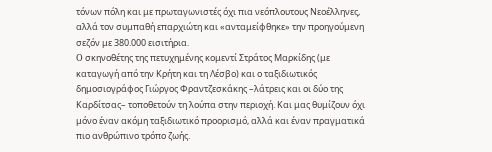τόνων πόλη και με πρωταγωνιστές όχι πια νεόπλουτους Νεοέλληνες, αλλά τον συμπαθή επαρχιώτη και «ανταμείφθηκε» την προηγούμενη σεζόν με 380.000 εισιτήρια.
O σκηνοθέτης της πετυχημένης κομεντί Στράτος Μαρκίδης (με καταγωγή από την Κρήτη και τη Λέσβο) και ο ταξιδιωτικός δημοσιογράφος Γιώργος Φραντζεσκάκης –λάτρεις και οι δύο της Καρδίτσας– τοποθετούν τη λούπα στην περιοχή. Και μας θυμίζουν όχι μόνο έναν ακόμη ταξιδιωτικό προορισμό, αλλά και έναν πραγματικά πιο ανθρώπινο τρόπο ζωής.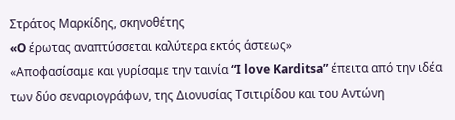Στράτος Μαρκίδης, σκηνοθέτης
«O έρωτας αναπτύσσεται καλύτερα εκτός άστεως»
«Αποφασίσαμε και γυρίσαμε την ταινία “I love Karditsa” έπειτα από την ιδέα των δύο σεναριογράφων, της Διονυσίας Τσιτιρίδου και του Αντώνη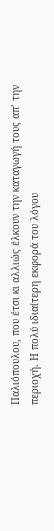Παλιόπουλου, που έτσι κι αλλιώς έλκουν την καταγωγή τους απ’ την περιοχή. Η πολύ ιδιαίτερη εκφορά του λόγου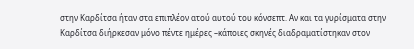στην Καρδίτσα ήταν στα επιπλέον ατού αυτού του κόνσεπτ. Αν και τα γυρίσματα στην Καρδίτσα διήρκεσαν μόνο πέντε ημέρες –κάποιες σκηνές διαδραματίστηκαν στον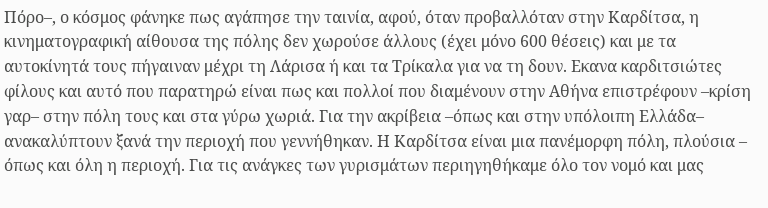Πόρο–, ο κόσμος φάνηκε πως αγάπησε την ταινία, αφού, όταν προβαλλόταν στην Καρδίτσα, η κινηματογραφική αίθουσα της πόλης δεν χωρούσε άλλους (έχει μόνο 600 θέσεις) και με τα αυτοκίνητά τους πήγαιναν μέχρι τη Λάρισα ή και τα Τρίκαλα για να τη δουν. Εκανα καρδιτσιώτες φίλους και αυτό που παρατηρώ είναι πως και πολλοί που διαμένουν στην Αθήνα επιστρέφουν –κρίση γαρ– στην πόλη τους και στα γύρω χωριά. Για την ακρίβεια –όπως και στην υπόλοιπη Ελλάδα– ανακαλύπτουν ξανά την περιοχή που γεννήθηκαν. Η Καρδίτσα είναι μια πανέμορφη πόλη, πλούσια – όπως και όλη η περιοχή. Για τις ανάγκες των γυρισμάτων περιηγηθήκαμε όλο τον νομό και μας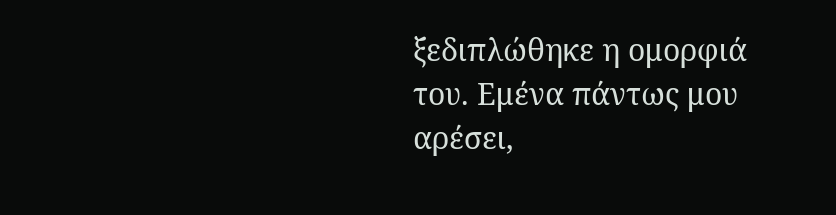ξεδιπλώθηκε η ομορφιά του. Εμένα πάντως μου αρέσει,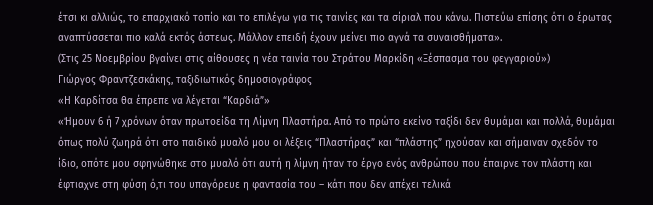έτσι κι αλλιώς, το επαρχιακό τοπίο και το επιλέγω για τις ταινίες και τα σίριαλ που κάνω. Πιστεύω επίσης ότι ο έρωτας αναπτύσσεται πιο καλά εκτός άστεως. Μάλλον επειδή έχουν μείνει πιο αγνά τα συναισθήματα».
(Στις 25 Νοεμβρίου βγαίνει στις αίθουσες η νέα ταινία του Στράτου Μαρκίδη «Ξέσπασμα του φεγγαριού»)
Γιώργος Φραντζεσκάκης, ταξιδιωτικός δημοσιογράφος
«Η Καρδίτσα θα έπρεπε να λέγεται “Καρδιά”»
«Ήμουν 6 ή 7 χρόνων όταν πρωτοείδα τη Λίμνη Πλαστήρα. Από το πρώτο εκείνο ταξίδι δεν θυμάμαι και πολλά, θυμάμαι όπως πολύ ζωηρά ότι στο παιδικό μυαλό μου οι λέξεις “Πλαστήρας” και “πλάστης” ηχούσαν και σήμαιναν σχεδόν το ίδιο, οπότε μου σφηνώθηκε στο μυαλό ότι αυτή η λίμνη ήταν το έργο ενός ανθρώπου που έπαιρνε τον πλάστη και έφτιαχνε στη φύση ό,τι του υπαγόρευε η φαντασία του – κάτι που δεν απέχει τελικά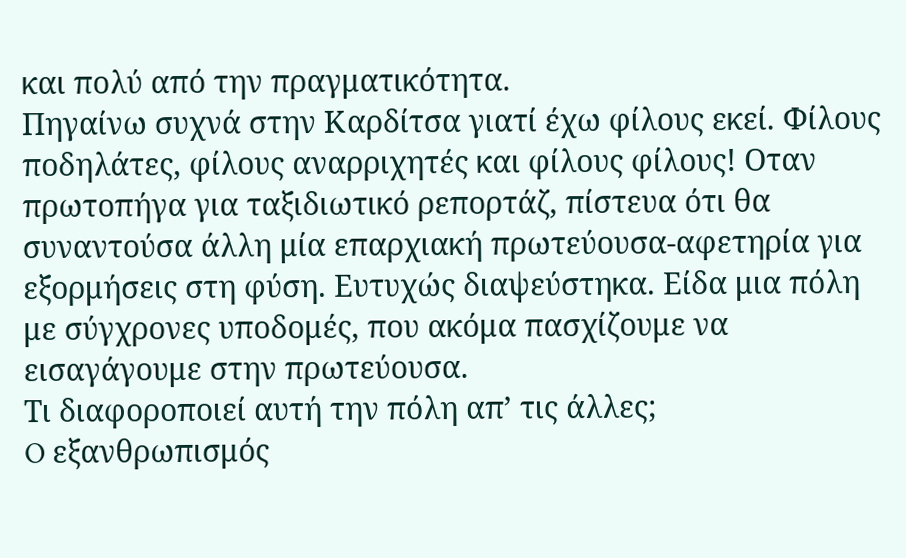και πολύ από την πραγματικότητα.
Πηγαίνω συχνά στην Καρδίτσα γιατί έχω φίλους εκεί. Φίλους ποδηλάτες, φίλους αναρριχητές και φίλους φίλους! Oταν πρωτοπήγα για ταξιδιωτικό ρεπορτάζ, πίστευα ότι θα συναντούσα άλλη μία επαρχιακή πρωτεύουσα-αφετηρία για εξορμήσεις στη φύση. Ευτυχώς διαψεύστηκα. Είδα μια πόλη με σύγχρονες υποδομές, που ακόμα πασχίζουμε να εισαγάγουμε στην πρωτεύουσα.
Τι διαφοροποιεί αυτή την πόλη απ’ τις άλλες;
O εξανθρωπισμός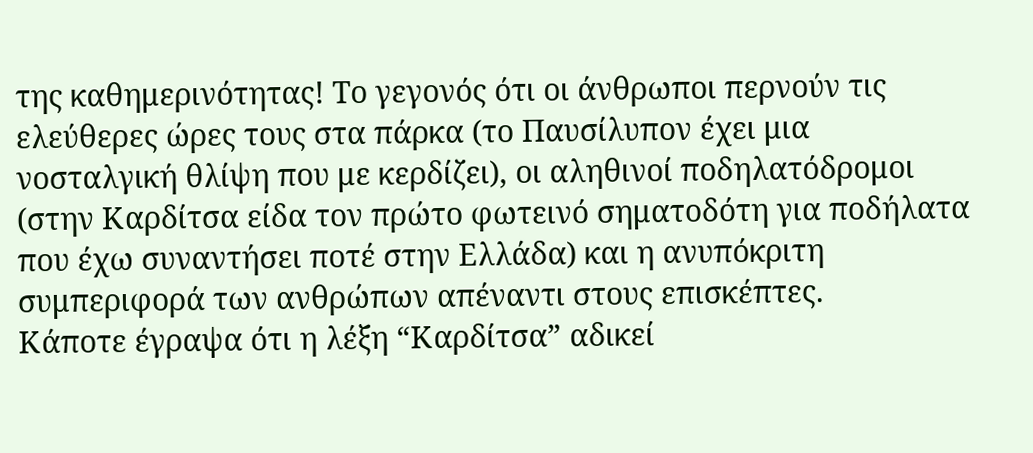της καθημερινότητας! Το γεγονός ότι οι άνθρωποι περνούν τις ελεύθερες ώρες τους στα πάρκα (το Παυσίλυπον έχει μια νοσταλγική θλίψη που με κερδίζει), οι αληθινοί ποδηλατόδρομοι (στην Καρδίτσα είδα τον πρώτο φωτεινό σηματοδότη για ποδήλατα που έχω συναντήσει ποτέ στην Ελλάδα) και η ανυπόκριτη συμπεριφορά των ανθρώπων απέναντι στους επισκέπτες.
Κάποτε έγραψα ότι η λέξη “Καρδίτσα” αδικεί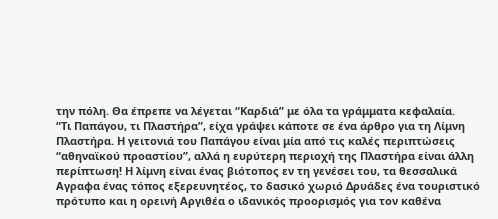την πόλη. Θα έπρεπε να λέγεται “Καρδιά” με όλα τα γράμματα κεφαλαία.
“Τι Παπάγου, τι Πλαστήρα”, είχα γράψει κάποτε σε ένα άρθρο για τη Λίμνη Πλαστήρα. Η γειτονιά του Παπάγου είναι μία από τις καλές περιπτώσεις “αθηναϊκού προαστίου”, αλλά η ευρύτερη περιοχή της Πλαστήρα είναι άλλη περίπτωση! Η λίμνη είναι ένας βιότοπος εν τη γενέσει του, τα θεσσαλικά Αγραφα ένας τόπος εξερευνητέος, το δασικό χωριό Δρυάδες ένα τουριστικό πρότυπο και η ορεινή Αργιθέα ο ιδανικός προορισμός για τον καθένα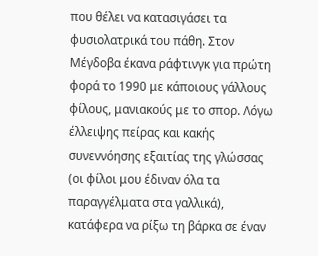που θέλει να κατασιγάσει τα φυσιολατρικά του πάθη. Στον Μέγδοβα έκανα ράφτινγκ για πρώτη φορά το 1990 με κάποιους γάλλους φίλους, μανιακούς με το σπορ. Λόγω έλλειψης πείρας και κακής συνεννόησης εξαιτίας της γλώσσας (οι φίλοι μου έδιναν όλα τα παραγγέλματα στα γαλλικά), κατάφερα να ρίξω τη βάρκα σε έναν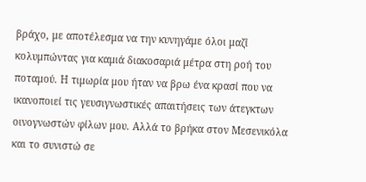βράχο, με αποτέλεσμα να την κυνηγάμε όλοι μαζί κολυμπώντας για καμιά διακοσαριά μέτρα στη ροή του ποταμού. Η τιμωρία μου ήταν να βρω ένα κρασί που να ικανοποιεί τις γευσιγνωστικές απαιτήσεις των άτεγκτων οινογνωστών φίλων μου. Αλλά το βρήκα στον Μεσενικόλα και το συνιστώ σε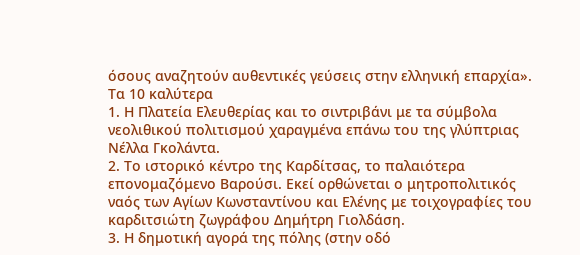όσους αναζητούν αυθεντικές γεύσεις στην ελληνική επαρχία».
Τα 10 καλύτερα
1. Η Πλατεία Ελευθερίας και το σιντριβάνι με τα σύμβολα νεολιθικού πολιτισμού χαραγμένα επάνω του της γλύπτριας Νέλλα Γκολάντα.
2. Το ιστορικό κέντρο της Καρδίτσας, το παλαιότερα επονομαζόμενο Βαρούσι. Εκεί ορθώνεται ο μητροπολιτικός ναός των Αγίων Κωνσταντίνου και Ελένης με τοιχογραφίες του καρδιτσιώτη ζωγράφου Δημήτρη Γιολδάση.
3. Η δημοτική αγορά της πόλης (στην οδό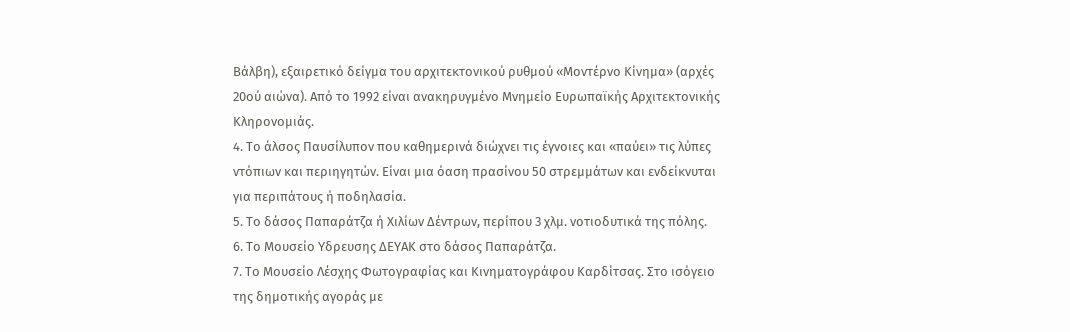Βάλβη), εξαιρετικό δείγμα του αρχιτεκτονικού ρυθμού «Μοντέρνο Κίνημα» (αρχές 20ού αιώνα). Από το 1992 είναι ανακηρυγμένο Μνημείο Ευρωπαϊκής Αρχιτεκτονικής Κληρονομιάς.
4. Το άλσος Παυσίλυπον που καθημερινά διώχνει τις έγνοιες και «παύει» τις λύπες ντόπιων και περιηγητών. Είναι μια όαση πρασίνου 50 στρεμμάτων και ενδείκνυται για περιπάτους ή ποδηλασία.
5. Το δάσος Παπαράτζα ή Χιλίων Δέντρων, περίπου 3 χλμ. νοτιοδυτικά της πόλης.
6. Το Μουσείο Υδρευσης ΔΕΥΑΚ στο δάσος Παπαράτζα.
7. Το Μουσείο Λέσχης Φωτογραφίας και Κινηματογράφου Καρδίτσας. Στο ισόγειο της δημοτικής αγοράς με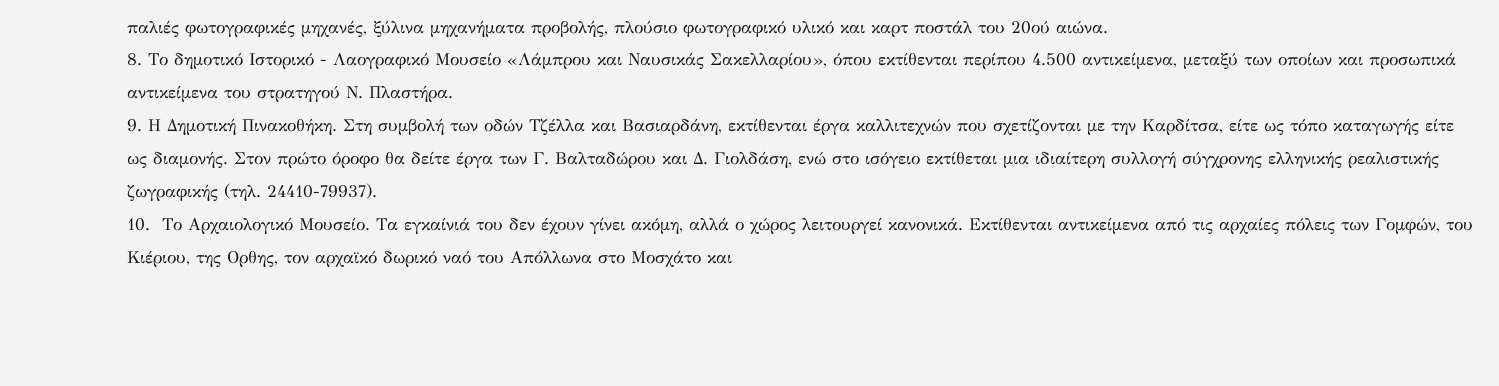παλιές φωτογραφικές μηχανές, ξύλινα μηχανήματα προβολής, πλούσιο φωτογραφικό υλικό και καρτ ποστάλ του 20ού αιώνα.
8. Το δημοτικό Ιστορικό - Λαογραφικό Μουσείο «Λάμπρου και Ναυσικάς Σακελλαρίου», όπου εκτίθενται περίπου 4.500 αντικείμενα, μεταξύ των οποίων και προσωπικά αντικείμενα του στρατηγού Ν. Πλαστήρα.
9. Η Δημοτική Πινακοθήκη. Στη συμβολή των οδών Τζέλλα και Βασιαρδάνη, εκτίθενται έργα καλλιτεχνών που σχετίζονται με την Καρδίτσα, είτε ως τόπο καταγωγής είτε ως διαμονής. Στον πρώτο όροφο θα δείτε έργα των Γ. Βαλταδώρου και Δ. Γιολδάση, ενώ στο ισόγειο εκτίθεται μια ιδιαίτερη συλλογή σύγχρονης ελληνικής ρεαλιστικής ζωγραφικής (τηλ. 24410-79937).
10.  Το Αρχαιολογικό Μουσείο. Τα εγκαίνιά του δεν έχουν γίνει ακόμη, αλλά ο χώρος λειτουργεί κανονικά. Εκτίθενται αντικείμενα από τις αρχαίες πόλεις των Γομφών, του Κιέριου, της Ορθης, τον αρχαϊκό δωρικό ναό του Απόλλωνα στο Μοσχάτο και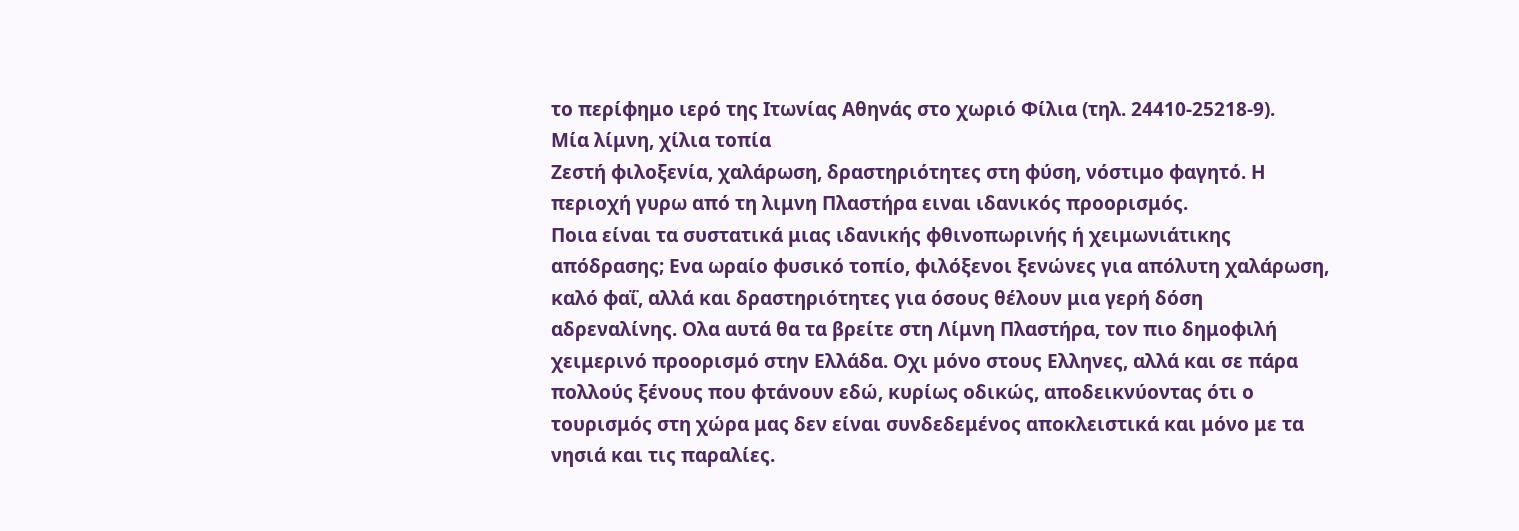το περίφημο ιερό της Ιτωνίας Αθηνάς στο χωριό Φίλια (τηλ. 24410-25218-9).
Μία λίμνη, χίλια τοπία
Ζεστή φιλοξενία, χαλάρωση, δραστηριότητες στη φύση, νόστιμο φαγητό. Η περιοχή γυρω από τη λιμνη Πλαστήρα ειναι ιδανικός προορισμός.
Ποια είναι τα συστατικά μιας ιδανικής φθινοπωρινής ή χειμωνιάτικης απόδρασης; Ενα ωραίο φυσικό τοπίο, φιλόξενοι ξενώνες για απόλυτη χαλάρωση, καλό φαΐ, αλλά και δραστηριότητες για όσους θέλουν μια γερή δόση αδρεναλίνης. Oλα αυτά θα τα βρείτε στη Λίμνη Πλαστήρα, τον πιο δημοφιλή χειμερινό προορισμό στην Ελλάδα. Oχι μόνο στους Ελληνες, αλλά και σε πάρα πολλούς ξένους που φτάνουν εδώ, κυρίως οδικώς, αποδεικνύοντας ότι ο τουρισμός στη χώρα μας δεν είναι συνδεδεμένος αποκλειστικά και μόνο με τα νησιά και τις παραλίες.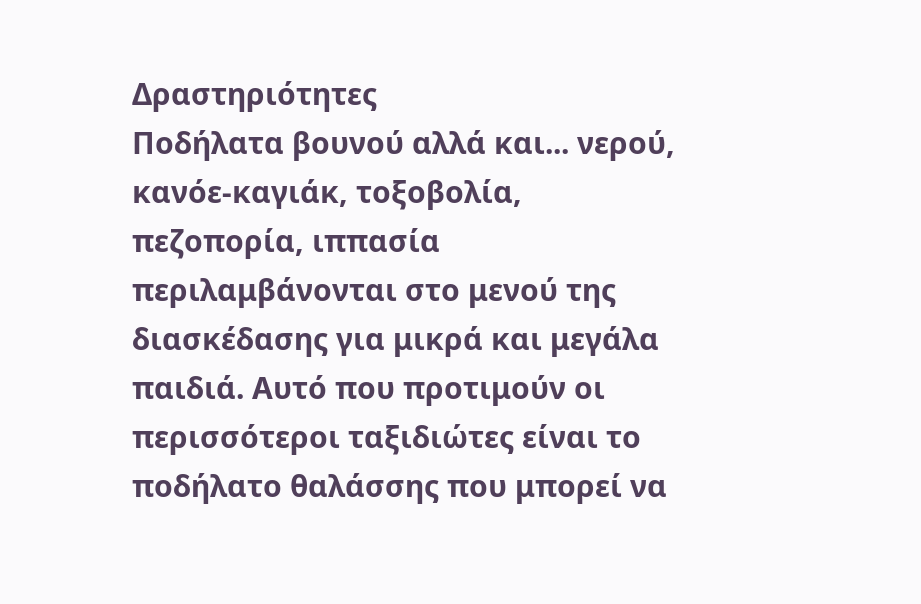Δραστηριότητες
Ποδήλατα βουνού αλλά και... νερού, κανόε-καγιάκ, τοξοβολία, πεζοπορία, ιππασία περιλαμβάνονται στο μενού της διασκέδασης για μικρά και μεγάλα παιδιά. Αυτό που προτιμούν οι περισσότεροι ταξιδιώτες είναι το ποδήλατο θαλάσσης που μπορεί να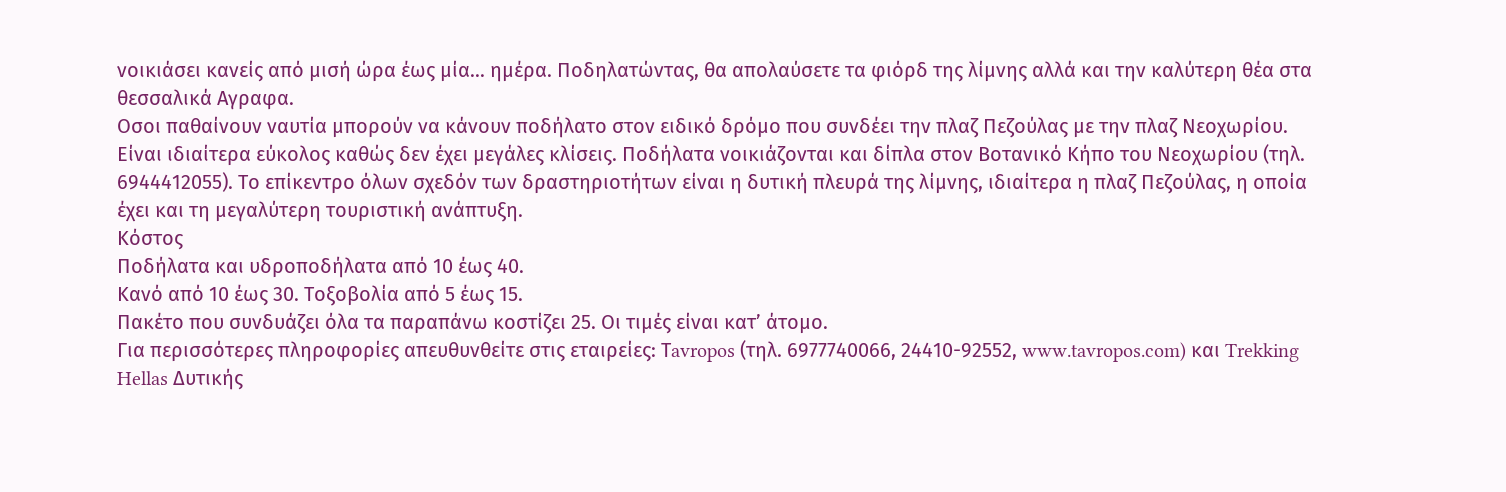νοικιάσει κανείς από μισή ώρα έως μία... ημέρα. Ποδηλατώντας, θα απολαύσετε τα φιόρδ της λίμνης αλλά και την καλύτερη θέα στα θεσσαλικά Αγραφα.
Oσοι παθαίνουν ναυτία μπορούν να κάνουν ποδήλατο στον ειδικό δρόμο που συνδέει την πλαζ Πεζούλας με την πλαζ Νεοχωρίου. Είναι ιδιαίτερα εύκολος καθώς δεν έχει μεγάλες κλίσεις. Ποδήλατα νοικιάζονται και δίπλα στον Βοτανικό Κήπο του Νεοχωρίου (τηλ. 6944412055). Το επίκεντρο όλων σχεδόν των δραστηριοτήτων είναι η δυτική πλευρά της λίμνης, ιδιαίτερα η πλαζ Πεζούλας, η οποία έχει και τη μεγαλύτερη τουριστική ανάπτυξη.
Κόστος
Ποδήλατα και υδροποδήλατα από 10 έως 40.
Κανό από 10 έως 30. Τοξοβολία από 5 έως 15.
Πακέτο που συνδυάζει όλα τα παραπάνω κοστίζει 25. Oι τιμές είναι κατ’ άτομο.
Για περισσότερες πληροφορίες απευθυνθείτε στις εταιρείες: Τavropos (τηλ. 6977740066, 24410-92552, www.tavropos.com) και Trekking Hellas Δυτικής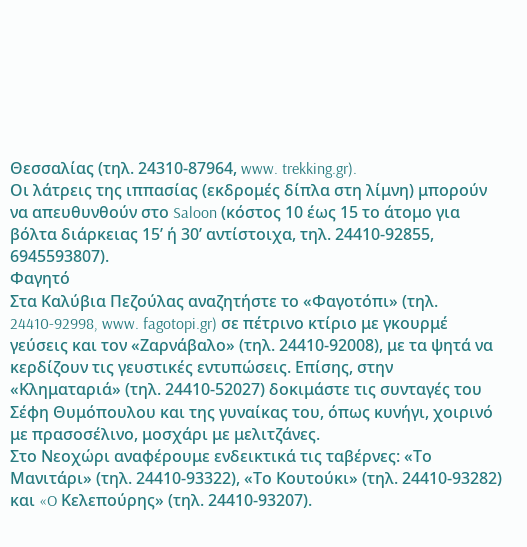Θεσσαλίας (τηλ. 24310-87964, www. trekking.gr).
Oι λάτρεις της ιππασίας (εκδρομές δίπλα στη λίμνη) μπορούν να απευθυνθούν στο Saloon (κόστος 10 έως 15 το άτομο για βόλτα διάρκειας 15’ ή 30’ αντίστοιχα, τηλ. 24410-92855, 6945593807).
Φαγητό
Στα Καλύβια Πεζούλας αναζητήστε το «Φαγοτόπι» (τηλ. 24410-92998, www. fagotopi.gr) σε πέτρινο κτίριο με γκουρμέ γεύσεις και τον «Ζαρνάβαλο» (τηλ. 24410-92008), με τα ψητά να κερδίζουν τις γευστικές εντυπώσεις. Επίσης, στην «Κληματαριά» (τηλ. 24410-52027) δοκιμάστε τις συνταγές του Σέφη Θυμόπουλου και της γυναίκας του, όπως κυνήγι, χοιρινό με πρασοσέλινο, μοσχάρι με μελιτζάνες.
Στο Νεοχώρι αναφέρουμε ενδεικτικά τις ταβέρνες: «Το Μανιτάρι» (τηλ. 24410-93322), «Το Κουτούκι» (τηλ. 24410-93282) και «O Κελεπούρης» (τηλ. 24410-93207).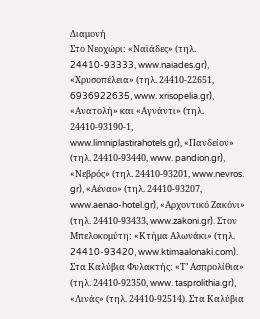Διαμονή
Στο Νεοχώρι: «Ναϊάδες» (τηλ. 24410-93333, www.naiades.gr), «Χρυσοπέλεια» (τηλ. 24410-22651, 6936922635, www. xrisopelia.gr), «Ανατολή» και «Αγνάντι» (τηλ. 24410-93190-1, www.limniplastirahotels.gr), «Πανδείον» (τηλ. 24410-93440, www. pandion.gr), «Νεβρός» (τηλ. 24410-93201, www.nevros. gr), «Αέναο» (τηλ. 24410-93207, www.aenao-hotel.gr), «Αρχοντικό Ζακόνι» (τηλ. 24410-93433, www.zakoni.gr). Στον Μπελοκομύτη: «Κτήμα Αλωνάκι» (τηλ. 24410-93420, www.ktimaalonaki.com). Στα Καλύβια Φυλακτής: «Τ’ Ασπρολίθια» (τηλ. 24410-92350, www. tasprolithia.gr), «Λινάς» (τηλ. 24410-92514). Στα Καλύβια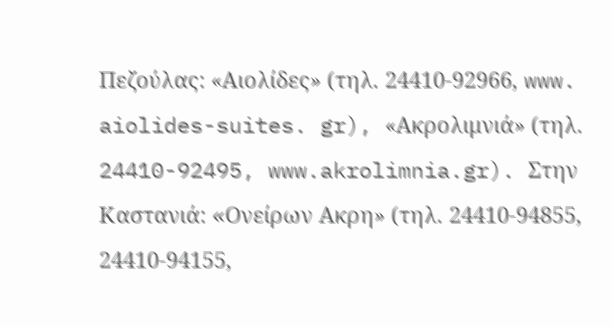Πεζούλας: «Αιολίδες» (τηλ. 24410-92966, www. aiolides-suites. gr), «Ακρολιμνιά» (τηλ. 24410-92495, www.akrolimnia.gr). Στην Καστανιά: «Oνείρων Ακρη» (τηλ. 24410-94855, 24410-94155,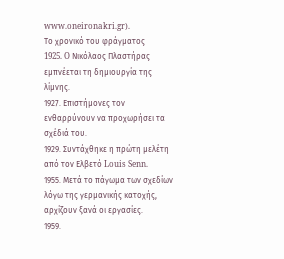www.oneironakri.gr).
Το χρονικό του φράγματος
1925. O Νικόλαος Πλαστήρας εμπνέεται τη δημιουργία της λίμνης.
1927. Επιστήμονες τον ενθαρρύνουν να προχωρήσει τα σχέδιά του.
1929. Συντάχθηκε η πρώτη μελέτη από τον Ελβετό Louis Senn.
1955. Μετά το πάγωμα των σχεδίων λόγω της γερμανικής κατοχής, αρχίζουν ξανά οι εργασίες.
1959.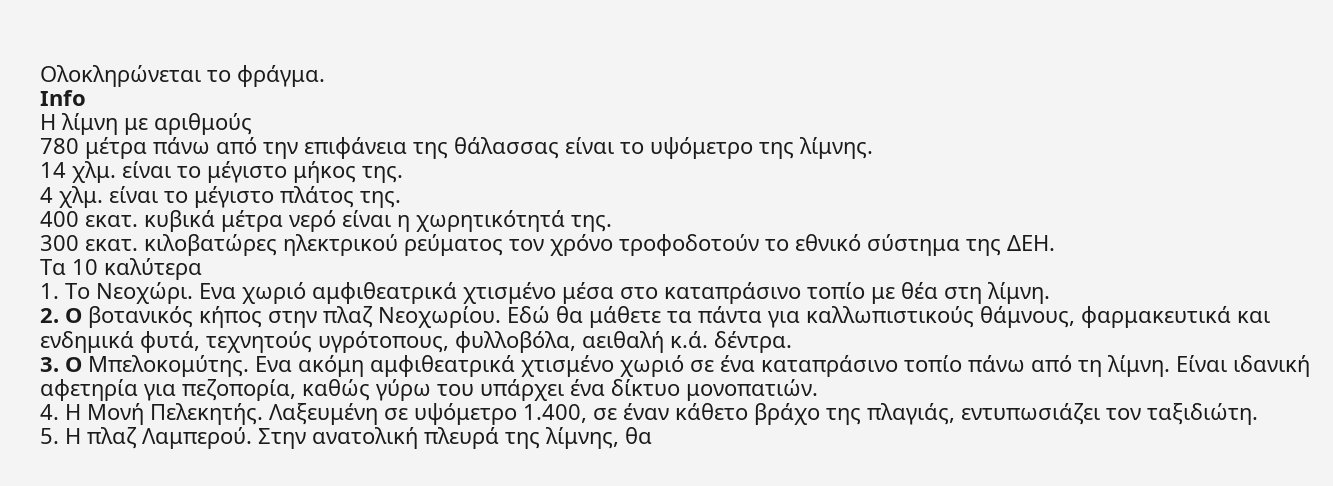Oλοκληρώνεται το φράγμα.
Info
Η λίμνη με αριθμούς
780 μέτρα πάνω από την επιφάνεια της θάλασσας είναι το υψόμετρο της λίμνης.
14 χλμ. είναι το μέγιστο μήκος της.
4 χλμ. είναι το μέγιστο πλάτος της.
400 εκατ. κυβικά μέτρα νερό είναι η χωρητικότητά της.
300 εκατ. κιλοβατώρες ηλεκτρικού ρεύματος τον χρόνο τροφοδοτούν το εθνικό σύστημα της ΔΕΗ.
Τα 10 καλύτερα
1. Το Νεοχώρι. Ενα χωριό αμφιθεατρικά χτισμένο μέσα στο καταπράσινο τοπίο με θέα στη λίμνη.
2. O βοτανικός κήπος στην πλαζ Νεοχωρίου. Εδώ θα μάθετε τα πάντα για καλλωπιστικούς θάμνους, φαρμακευτικά και ενδημικά φυτά, τεχνητούς υγρότοπους, φυλλοβόλα, αειθαλή κ.ά. δέντρα.
3. O Μπελοκομύτης. Ενα ακόμη αμφιθεατρικά χτισμένο χωριό σε ένα καταπράσινο τοπίο πάνω από τη λίμνη. Είναι ιδανική αφετηρία για πεζοπορία, καθώς γύρω του υπάρχει ένα δίκτυο μονοπατιών.
4. Η Μονή Πελεκητής. Λαξευμένη σε υψόμετρο 1.400, σε έναν κάθετο βράχο της πλαγιάς, εντυπωσιάζει τον ταξιδιώτη.
5. Η πλαζ Λαμπερού. Στην ανατολική πλευρά της λίμνης, θα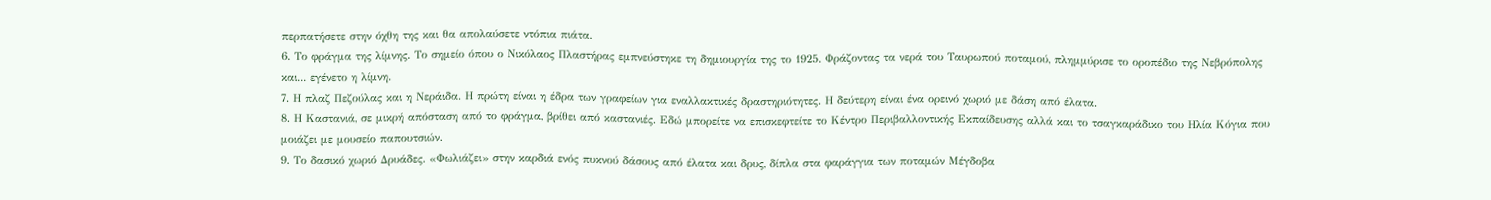περπατήσετε στην όχθη της και θα απολαύσετε ντόπια πιάτα.
6. Το φράγμα της λίμνης. Το σημείο όπου ο Νικόλαος Πλαστήρας εμπνεύστηκε τη δημιουργία της το 1925. Φράζοντας τα νερά του Ταυρωπού ποταμού, πλημμύρισε το οροπέδιο της Νεβρόπολης και... εγένετο η λίμνη.
7. Η πλαζ Πεζούλας και η Νεράιδα. Η πρώτη είναι η έδρα των γραφείων για εναλλακτικές δραστηριότητες. Η δεύτερη είναι ένα ορεινό χωριό με δάση από έλατα.
8. Η Καστανιά, σε μικρή απόσταση από το φράγμα, βρίθει από καστανιές. Εδώ μπορείτε να επισκεφτείτε το Κέντρο Περιβαλλοντικής Εκπαίδευσης αλλά και το τσαγκαράδικο του Ηλία Κόγια που μοιάζει με μουσείο παπουτσιών.
9. Το δασικό χωριό Δρυάδες. «Φωλιάζει» στην καρδιά ενός πυκνού δάσους από έλατα και δρυς, δίπλα στα φαράγγια των ποταμών Μέγδοβα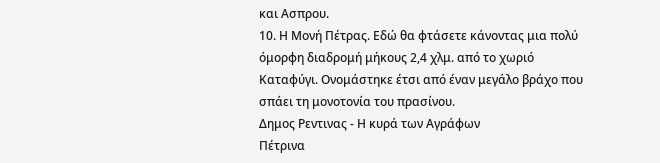και Ασπρου.
10. Η Μονή Πέτρας. Εδώ θα φτάσετε κάνοντας μια πολύ όμορφη διαδρομή μήκους 2,4 χλμ. από το χωριό Καταφύγι. Oνομάστηκε έτσι από έναν μεγάλο βράχο που σπάει τη μονοτονία του πρασίνου.
Δημος Ρεντινας - Η κυρά των Αγράφων
Πέτρινα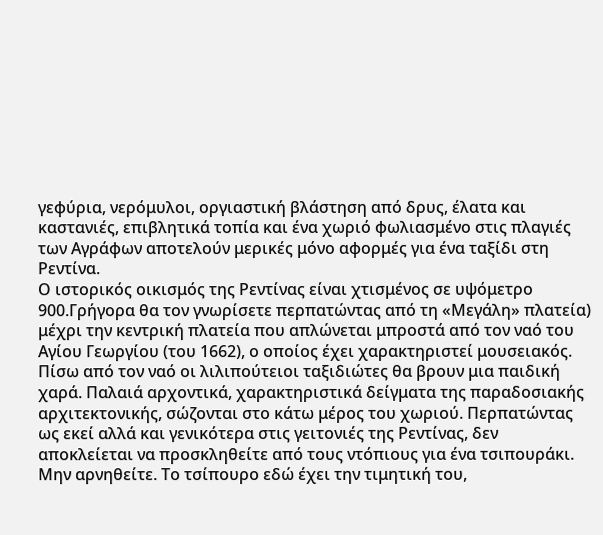γεφύρια, νερόμυλοι, οργιαστική βλάστηση από δρυς, έλατα και καστανιές, επιβλητικά τοπία και ένα χωριό φωλιασμένο στις πλαγιές των Αγράφων αποτελούν μερικές μόνο αφορμές για ένα ταξίδι στη Ρεντίνα.
Ο ιστορικός οικισμός της Ρεντίνας είναι χτισμένος σε υψόμετρο 900.Γρήγορα θα τον γνωρίσετε περπατώντας από τη «Μεγάλη» πλατεία) μέχρι την κεντρική πλατεία που απλώνεται μπροστά από τον ναό του Αγίου Γεωργίου (του 1662), ο οποίος έχει χαρακτηριστεί μουσειακός. Πίσω από τον ναό οι λιλιπούτειοι ταξιδιώτες θα βρουν μια παιδική χαρά. Παλαιά αρχοντικά, χαρακτηριστικά δείγματα της παραδοσιακής αρχιτεκτονικής, σώζονται στο κάτω μέρος του χωριού. Περπατώντας ως εκεί αλλά και γενικότερα στις γειτονιές της Ρεντίνας, δεν αποκλείεται να προσκληθείτε από τους ντόπιους για ένα τσιπουράκι. Μην αρνηθείτε. Το τσίπουρο εδώ έχει την τιμητική του,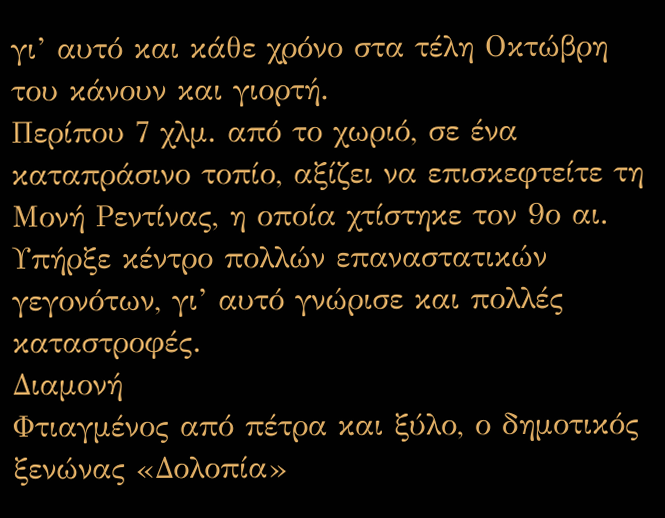γι’ αυτό και κάθε χρόνο στα τέλη Oκτώβρη του κάνουν και γιορτή.
Περίπου 7 χλμ. από το χωριό, σε ένα καταπράσινο τοπίο, αξίζει να επισκεφτείτε τη Μονή Ρεντίνας, η οποία χτίστηκε τον 9ο αι. Υπήρξε κέντρο πολλών επαναστατικών γεγονότων, γι’ αυτό γνώρισε και πολλές καταστροφές.
Διαμονή
Φτιαγμένος από πέτρα και ξύλο, ο δημοτικός ξενώνας «Δολοπία»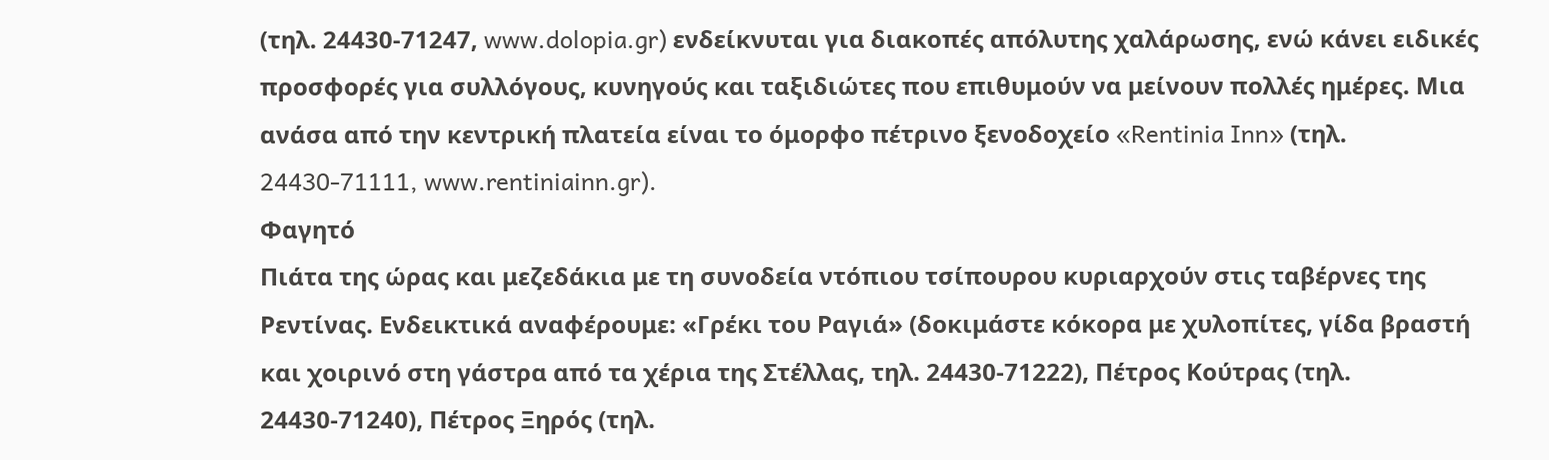(τηλ. 24430-71247, www.dolopia.gr) ενδείκνυται για διακοπές απόλυτης χαλάρωσης, ενώ κάνει ειδικές προσφορές για συλλόγους, κυνηγούς και ταξιδιώτες που επιθυμούν να μείνουν πολλές ημέρες. Μια ανάσα από την κεντρική πλατεία είναι το όμορφο πέτρινο ξενοδοχείο «Rentinia Inn» (τηλ. 24430-71111, www.rentiniainn.gr).
Φαγητό
Πιάτα της ώρας και μεζεδάκια με τη συνοδεία ντόπιου τσίπουρου κυριαρχούν στις ταβέρνες της Ρεντίνας. Ενδεικτικά αναφέρουμε: «Γρέκι του Ραγιά» (δοκιμάστε κόκορα με χυλοπίτες, γίδα βραστή και χοιρινό στη γάστρα από τα χέρια της Στέλλας, τηλ. 24430-71222), Πέτρος Κούτρας (τηλ. 24430-71240), Πέτρος Ξηρός (τηλ.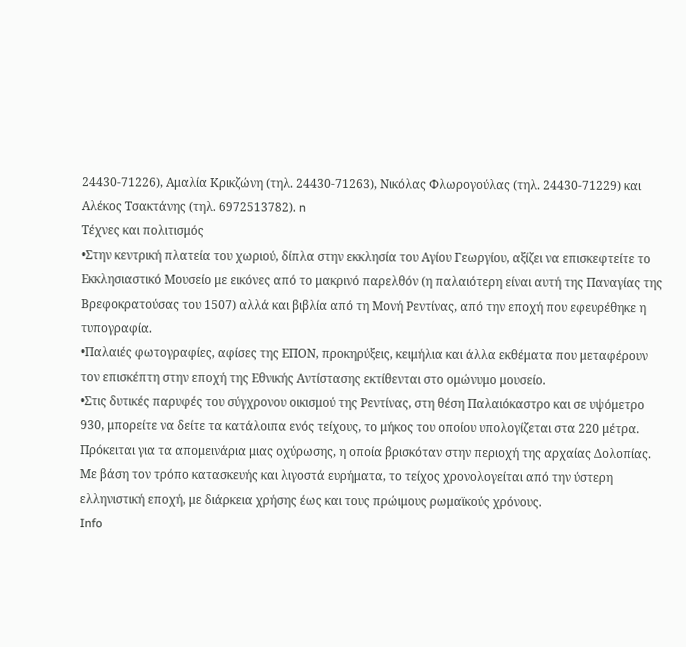24430-71226), Αμαλία Κρικζώνη (τηλ. 24430-71263), Νικόλας Φλωρογούλας (τηλ. 24430-71229) και Αλέκος Τσακτάνης (τηλ. 6972513782). n
Τέχνες και πολιτισμός
•Στην κεντρική πλατεία του χωριού, δίπλα στην εκκλησία του Αγίου Γεωργίου, αξίζει να επισκεφτείτε το Εκκλησιαστικό Μουσείο με εικόνες από το μακρινό παρελθόν (η παλαιότερη είναι αυτή της Παναγίας της Βρεφοκρατούσας του 1507) αλλά και βιβλία από τη Μονή Ρεντίνας, από την εποχή που εφευρέθηκε η τυπογραφία.
•Παλαιές φωτογραφίες, αφίσες της ΕΠOΝ, προκηρύξεις, κειμήλια και άλλα εκθέματα που μεταφέρουν τον επισκέπτη στην εποχή της Εθνικής Αντίστασης εκτίθενται στο ομώνυμο μουσείο.
•Στις δυτικές παρυφές του σύγχρονου οικισμού της Ρεντίνας, στη θέση Παλαιόκαστρο και σε υψόμετρο 930, μπορείτε να δείτε τα κατάλοιπα ενός τείχους, το μήκος του οποίου υπολογίζεται στα 220 μέτρα. Πρόκειται για τα απομεινάρια μιας οχύρωσης, η οποία βρισκόταν στην περιοχή της αρχαίας Δολοπίας. Με βάση τον τρόπο κατασκευής και λιγοστά ευρήματα, το τείχος χρονολογείται από την ύστερη ελληνιστική εποχή, με διάρκεια χρήσης έως και τους πρώιμους ρωμαϊκούς χρόνους.
Info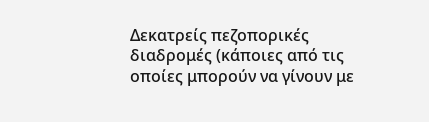Δεκατρείς πεζοπορικές διαδρομές (κάποιες από τις οποίες μπορούν να γίνουν με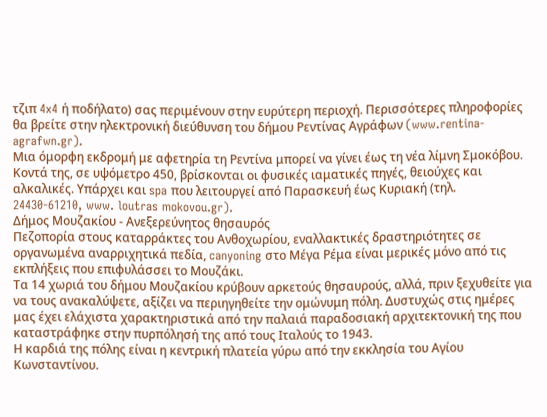τζιπ 4x4 ή ποδήλατο) σας περιμένουν στην ευρύτερη περιοχή. Περισσότερες πληροφορίες θα βρείτε στην ηλεκτρονική διεύθυνση του δήμου Ρεντίνας Αγράφων (www.rentina-agrafwn.gr).
Μια όμορφη εκδρομή με αφετηρία τη Ρεντίνα μπορεί να γίνει έως τη νέα λίμνη Σμοκόβου. Κοντά της, σε υψόμετρο 450, βρίσκονται οι φυσικές ιαματικές πηγές, θειούχες και αλκαλικές. Υπάρχει και spa που λειτουργεί από Παρασκευή έως Κυριακή (τηλ. 24430-61210, www. loutras mokovou.gr).
Δήμος Μουζακίου - Ανεξερεύνητος θησαυρός
Πεζοπορία στους καταρράκτες του Ανθοχωρίου, εναλλακτικές δραστηριότητες σε οργανωμένα αναρριχητικά πεδία, canyoning στο Μέγα Ρέμα είναι μερικές μόνο από τις εκπλήξεις που επιφυλάσσει το Μουζάκι.
Τα 14 χωριά του δήμου Μουζακίου κρύβουν αρκετούς θησαυρούς, αλλά, πριν ξεχυθείτε για να τους ανακαλύψετε, αξίζει να περιηγηθείτε την ομώνυμη πόλη. Δυστυχώς στις ημέρες μας έχει ελάχιστα χαρακτηριστικά από την παλαιά παραδοσιακή αρχιτεκτονική της που καταστράφηκε στην πυρπόλησή της από τους Ιταλούς το 1943.
Η καρδιά της πόλης είναι η κεντρική πλατεία γύρω από την εκκλησία του Αγίου Κωνσταντίνου.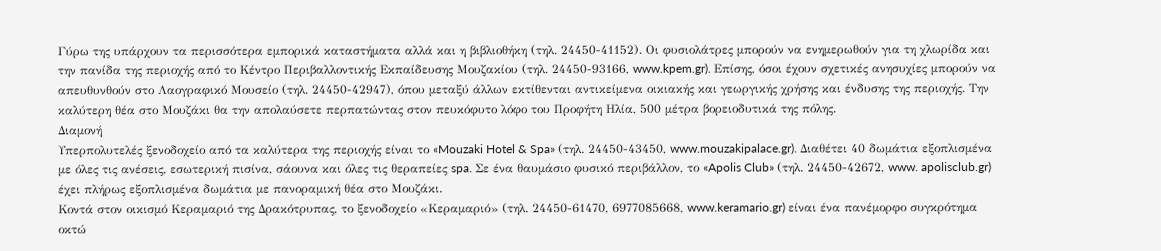Γύρω της υπάρχουν τα περισσότερα εμπορικά καταστήματα αλλά και η βιβλιοθήκη (τηλ. 24450-41152). Oι φυσιολάτρες μπορούν να ενημερωθούν για τη χλωρίδα και την πανίδα της περιοχής από το Κέντρο Περιβαλλοντικής Εκπαίδευσης Μουζακίου (τηλ. 24450-93166, www.kpem.gr). Επίσης, όσοι έχουν σχετικές ανησυχίες μπορούν να απευθυνθούν στο Λαογραφικό Μουσείο (τηλ. 24450-42947), όπου μεταξύ άλλων εκτίθενται αντικείμενα οικιακής και γεωργικής χρήσης και ένδυσης της περιοχής. Την καλύτερη θέα στο Μουζάκι θα την απολαύσετε περπατώντας στον πευκόφυτο λόφο του Προφήτη Ηλία, 500 μέτρα βορειοδυτικά της πόλης.
Διαμονή
Υπερπολυτελές ξενοδοχείο από τα καλύτερα της περιοχής είναι το «Mouzaki Hotel & Spa» (τηλ. 24450-43450, www.mouzakipalace.gr). Διαθέτει 40 δωμάτια εξοπλισμένα με όλες τις ανέσεις, εσωτερική πισίνα, σάουνα και όλες τις θεραπείες spa. Σε ένα θαυμάσιο φυσικό περιβάλλον, το «Apolis Club» (τηλ. 24450-42672, www. apolisclub.gr) έχει πλήρως εξοπλισμένα δωμάτια με πανοραμική θέα στο Μουζάκι.
Κοντά στον οικισμό Κεραμαριό της Δρακότρυπας, το ξενοδοχείο «Κεραμαριό» (τηλ. 24450-61470, 6977085668, www.keramario.gr) είναι ένα πανέμορφο συγκρότημα οκτώ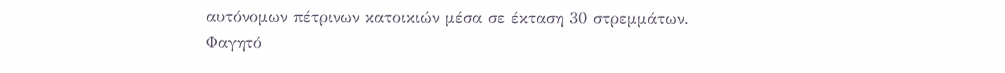αυτόνομων πέτρινων κατοικιών μέσα σε έκταση 30 στρεμμάτων.
Φαγητό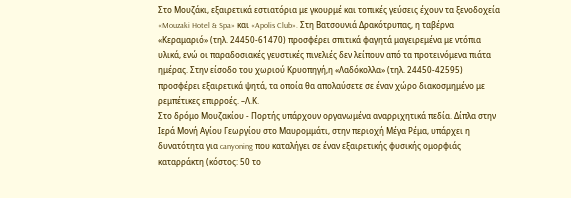Στο Μουζάκι, εξαιρετικά εστιατόρια με γκουρμέ και τοπικές γεύσεις έχουν τα ξενοδοχεία «Mouzaki Hotel & Spa» και «Apolis Club». Στη Βατσουνιά Δρακότρυπας, η ταβέρνα «Κεραμαριό» (τηλ. 24450-61470) προσφέρει σπιτικά φαγητά μαγειρεμένα με ντόπια υλικά, ενώ οι παραδοσιακές γευστικές πινελιές δεν λείπουν από τα προτεινόμενα πιάτα ημέρας. Στην είσοδο του χωριού Κρυοπηγή,η «Λαδόκολλα» (τηλ. 24450-42595) προσφέρει εξαιρετικά ψητά, τα οποία θα απολαύσετε σε έναν χώρο διακοσμημένο με ρεμπέτικες επιρροές. –Λ.Κ.
Στο δρόμο Μουζακίου - Πορτής υπάρχουν οργανωμένα αναρριχητικά πεδία. Δίπλα στην Ιερά Μονή Αγίου Γεωργίου στο Μαυρομμάτι, στην περιοχή Μέγα Ρέμα, υπάρχει η δυνατότητα για canyoning που καταλήγει σε έναν εξαιρετικής φυσικής ομορφιάς καταρράκτη (κόστος: 50 το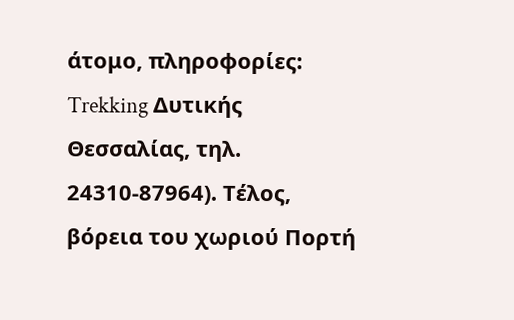άτομο, πληροφορίες: Trekking Δυτικής Θεσσαλίας, τηλ. 24310-87964). Τέλος, βόρεια του χωριού Πορτή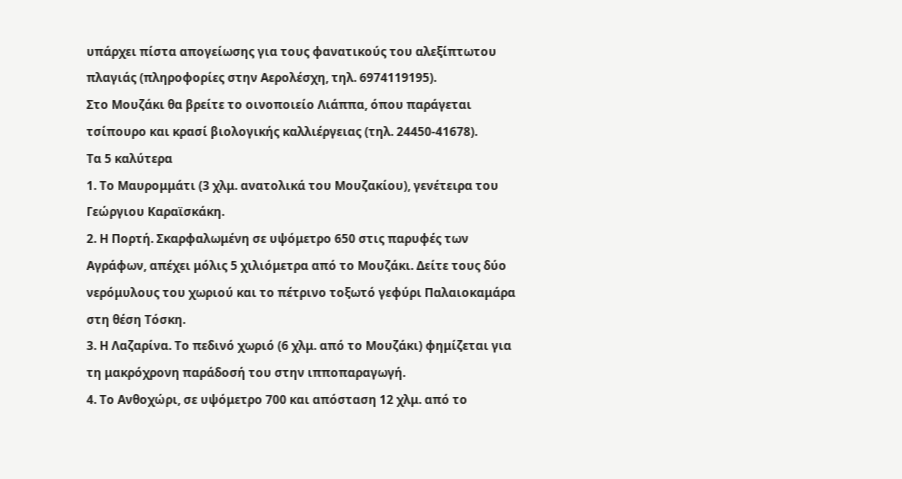υπάρχει πίστα απογείωσης για τους φανατικούς του αλεξίπτωτου πλαγιάς (πληροφορίες στην Αερολέσχη, τηλ. 6974119195).
Στο Μουζάκι θα βρείτε το οινοποιείο Λιάππα, όπου παράγεται τσίπουρο και κρασί βιολογικής καλλιέργειας (τηλ. 24450-41678).
Τα 5 καλύτερα
1. Το Μαυρομμάτι (3 χλμ. ανατολικά του Μουζακίου), γενέτειρα του Γεώργιου Καραϊσκάκη.
2. Η Πορτή. Σκαρφαλωμένη σε υψόμετρο 650 στις παρυφές των Αγράφων, απέχει μόλις 5 χιλιόμετρα από το Μουζάκι. Δείτε τους δύο νερόμυλους του χωριού και το πέτρινο τοξωτό γεφύρι Παλαιοκαμάρα στη θέση Τόσκη.
3. Η Λαζαρίνα. Το πεδινό χωριό (6 χλμ. από το Μουζάκι) φημίζεται για τη μακρόχρονη παράδοσή του στην ιπποπαραγωγή.
4. Το Ανθοχώρι, σε υψόμετρο 700 και απόσταση 12 χλμ. από το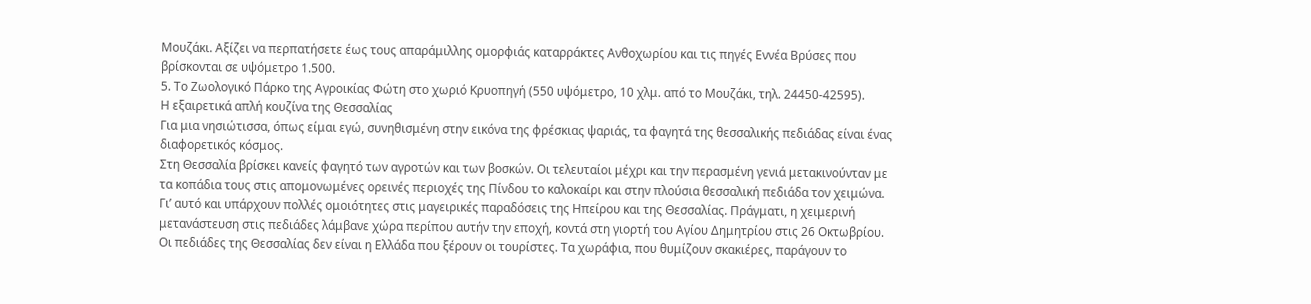Μουζάκι. Αξίζει να περπατήσετε έως τους απαράμιλλης ομορφιάς καταρράκτες Ανθοχωρίου και τις πηγές Εννέα Βρύσες που βρίσκονται σε υψόμετρο 1.500.
5. Το Ζωολογικό Πάρκο της Αγροικίας Φώτη στο χωριό Κρυοπηγή (550 υψόμετρο, 10 χλμ. από το Μουζάκι, τηλ. 24450-42595).
Η εξαιρετικά απλή κουζίνα της Θεσσαλίας
Για μια νησιώτισσα, όπως είμαι εγώ, συνηθισμένη στην εικόνα της φρέσκιας ψαριάς, τα φαγητά της θεσσαλικής πεδιάδας είναι ένας διαφορετικός κόσμος.
Στη Θεσσαλία βρίσκει κανείς φαγητό των αγροτών και των βοσκών. Oι τελευταίοι μέχρι και την περασμένη γενιά μετακινούνταν με τα κοπάδια τους στις απομονωμένες ορεινές περιοχές της Πίνδου το καλοκαίρι και στην πλούσια θεσσαλική πεδιάδα τον χειμώνα. Γι’ αυτό και υπάρχουν πολλές ομοιότητες στις μαγειρικές παραδόσεις της Ηπείρου και της Θεσσαλίας. Πράγματι, η χειμερινή μετανάστευση στις πεδιάδες λάμβανε χώρα περίπου αυτήν την εποχή, κοντά στη γιορτή του Αγίου Δημητρίου στις 26 Oκτωβρίου.
Oι πεδιάδες της Θεσσαλίας δεν είναι η Ελλάδα που ξέρουν οι τουρίστες. Τα χωράφια, που θυμίζουν σκακιέρες, παράγουν το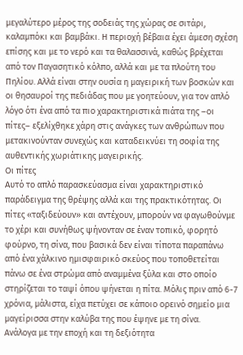μεγαλύτερο μέρος της σοδειάς της χώρας σε σιτάρι, καλαμπόκι και βαμβάκι. Η περιοχή βέβαια έχει άμεση σχέση επίσης και με το νερό και τα θαλασσινά, καθώς βρέχεται από τον Παγασητικό κόλπο, αλλά και με τα πλούτη του Πηλίου. Αλλά είναι στην ουσία η μαγειρική των βοσκών και οι θησαυροί της πεδιάδας που με γοητεύουν, για τον απλό λόγο ότι ένα από τα πιο χαρακτηριστικά πιάτα της –οι πίτες– εξελίχθηκε χάρη στις ανάγκες των ανθρώπων που μετακινούνταν συνεχώς και καταδεικνύει τη σοφία της αυθεντικής χωριάτικης μαγειρικής.
Οι πίτες
Αυτό το απλό παρασκεύασμα είναι χαρακτηριστικό παράδειγμα της θρέψης αλλά και της πρακτικότητας. Oι πίτες «ταξιδεύουν» και αντέχουν, μπορούν να φαγωθούνμε το χέρι και συνήθως ψήνονταν σε έναν τοπικό, φορητό φούρνο, τη σίνα, που βασικά δεν είναι τίποτα παραπάνω από ένα χάλκινο ημισφαιρικό σκεύος που τοποθετείται πάνω σε ένα στρώμα από αναμμένα ξύλα και στο οποίο στηρίζεται το ταψί όπου ψήνεται η πίτα. Μόλις πριν από 6-7 χρόνια, μάλιστα, είχα πετύχει σε κάποιο ορεινό σημείο μια μαγείρισσα στην καλύβα της που έψηνε με τη σίνα.
Ανάλογα με την εποχή και τη δεξιότητα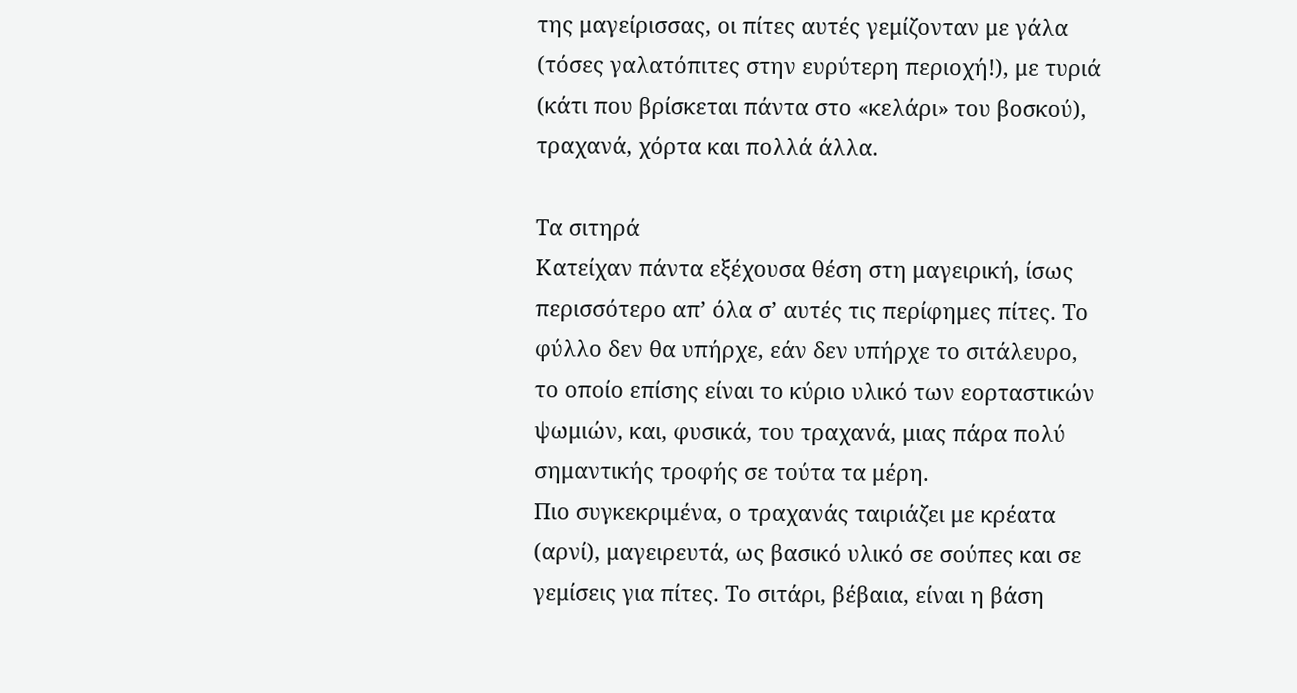της μαγείρισσας, οι πίτες αυτές γεμίζονταν με γάλα (τόσες γαλατόπιτες στην ευρύτερη περιοχή!), με τυριά (κάτι που βρίσκεται πάντα στο «κελάρι» του βοσκού), τραχανά, χόρτα και πολλά άλλα.

Τα σιτηρά
Κατείχαν πάντα εξέχουσα θέση στη μαγειρική, ίσως περισσότερο απ’ όλα σ’ αυτές τις περίφημες πίτες. Το φύλλο δεν θα υπήρχε, εάν δεν υπήρχε το σιτάλευρο, το οποίο επίσης είναι το κύριο υλικό των εορταστικών ψωμιών, και, φυσικά, του τραχανά, μιας πάρα πολύ σημαντικής τροφής σε τούτα τα μέρη.
Πιο συγκεκριμένα, ο τραχανάς ταιριάζει με κρέατα (αρνί), μαγειρευτά, ως βασικό υλικό σε σούπες και σε γεμίσεις για πίτες. Το σιτάρι, βέβαια, είναι η βάση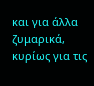και για άλλα ζυμαρικά, κυρίως για τις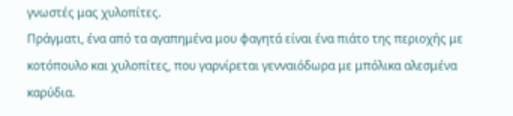γνωστές μας χυλοπίτες.
Πράγματι, ένα από τα αγαπημένα μου φαγητά είναι ένα πιάτο της περιοχής με κοτόπουλο και χυλοπίτες, που γαρνίρεται γενναιόδωρα με μπόλικα αλεσμένα καρύδια.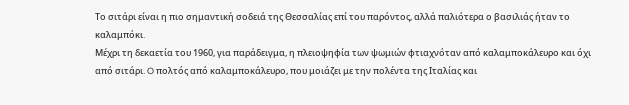Το σιτάρι είναι η πιο σημαντική σοδειά της Θεσσαλίας επί του παρόντος, αλλά παλιότερα ο βασιλιάς ήταν το καλαμπόκι.
Μέχρι τη δεκαετία του 1960, για παράδειγμα, η πλειοψηφία των ψωμιών φτιαχνόταν από καλαμποκάλευρο και όχι από σιτάρι. O πολτός από καλαμποκάλευρο, που μοιάζει με την πολέντα της Ιταλίας και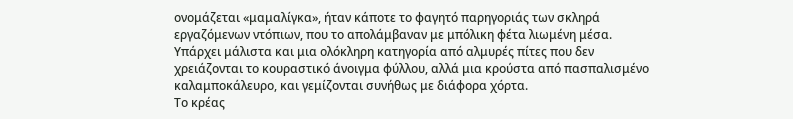ονομάζεται «μαμαλίγκα», ήταν κάποτε το φαγητό παρηγοριάς των σκληρά εργαζόμενων ντόπιων, που το απολάμβαναν με μπόλικη φέτα λιωμένη μέσα. Υπάρχει μάλιστα και μια ολόκληρη κατηγορία από αλμυρές πίτες που δεν χρειάζονται το κουραστικό άνοιγμα φύλλου, αλλά μια κρούστα από πασπαλισμένο καλαμποκάλευρο, και γεμίζονται συνήθως με διάφορα χόρτα.
Το κρέας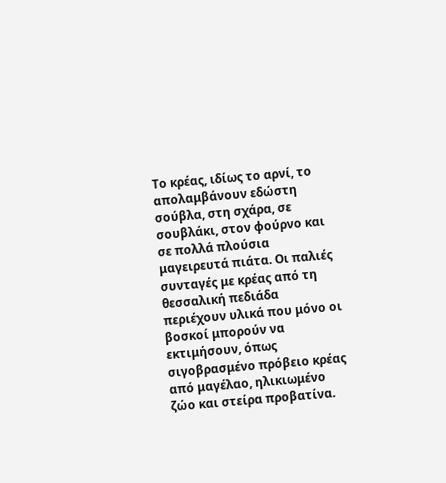Το κρέας, ιδίως το αρνί, το απολαμβάνουν εδώστη σούβλα, στη σχάρα, σε σουβλάκι, στον φούρνο και σε πολλά πλούσια μαγειρευτά πιάτα. Oι παλιές συνταγές με κρέας από τη θεσσαλική πεδιάδα περιέχουν υλικά που μόνο οι βοσκοί μπορούν να εκτιμήσουν, όπως σιγοβρασμένο πρόβειο κρέας από μαγέλαο, ηλικιωμένο ζώο και στείρα προβατίνα.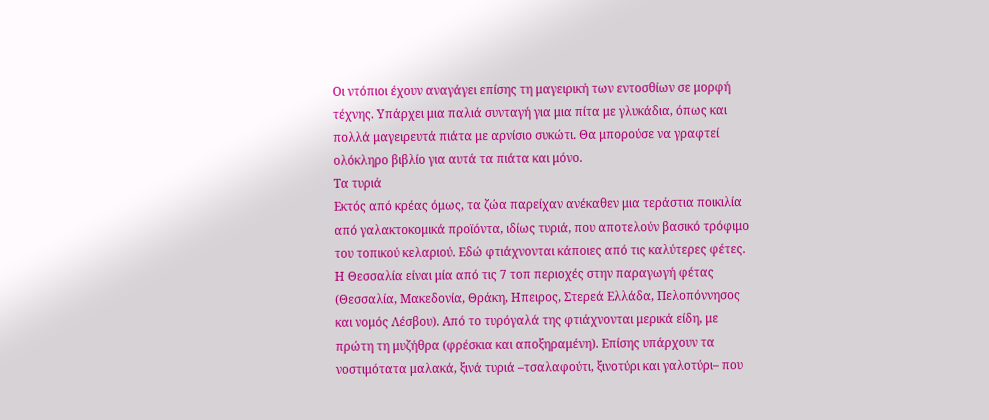Oι ντόπιοι έχουν αναγάγει επίσης τη μαγειρική των εντοσθίων σε μορφή τέχνης. Υπάρχει μια παλιά συνταγή για μια πίτα με γλυκάδια, όπως και πολλά μαγειρευτά πιάτα με αρνίσιο συκώτι. Θα μπορούσε να γραφτεί ολόκληρο βιβλίο για αυτά τα πιάτα και μόνο.
Τα τυριά
Εκτός από κρέας όμως, τα ζώα παρείχαν ανέκαθεν μια τεράστια ποικιλία από γαλακτοκομικά προϊόντα, ιδίως τυριά, που αποτελούν βασικό τρόφιμο του τοπικού κελαριού. Εδώ φτιάχνονται κάποιες από τις καλύτερες φέτες. Η Θεσσαλία είναι μία από τις 7 τοπ περιοχές στην παραγωγή φέτας (Θεσσαλία, Μακεδονία, Θράκη, Ηπειρος, Στερεά Ελλάδα, Πελοπόννησος και νομός Λέσβου). Από το τυρόγαλά της φτιάχνονται μερικά είδη, με πρώτη τη μυζήθρα (φρέσκια και αποξηραμένη). Επίσης υπάρχουν τα νοστιμότατα μαλακά, ξινά τυριά –τσαλαφούτι, ξινοτύρι και γαλοτύρι– που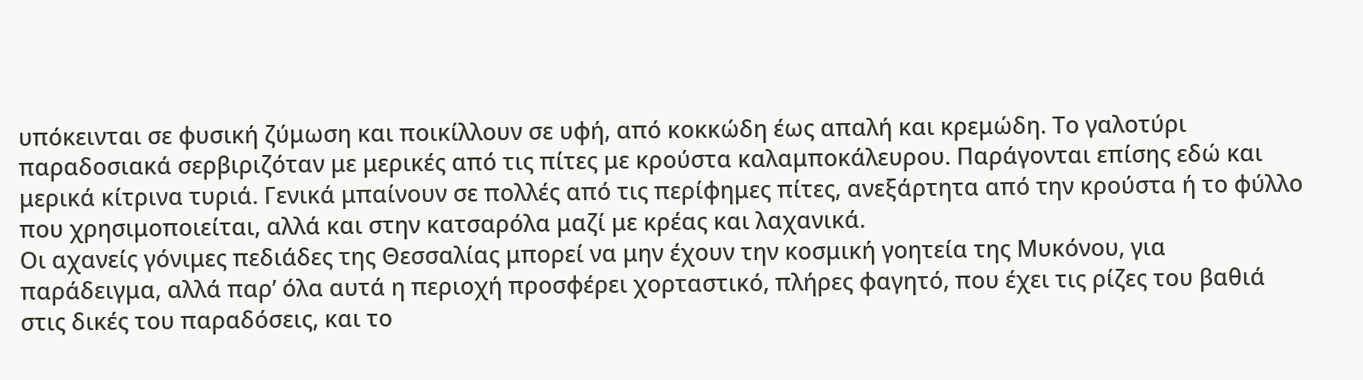υπόκεινται σε φυσική ζύμωση και ποικίλλουν σε υφή, από κοκκώδη έως απαλή και κρεμώδη. Το γαλοτύρι παραδοσιακά σερβιριζόταν με μερικές από τις πίτες με κρούστα καλαμποκάλευρου. Παράγονται επίσης εδώ και μερικά κίτρινα τυριά. Γενικά μπαίνουν σε πολλές από τις περίφημες πίτες, ανεξάρτητα από την κρούστα ή το φύλλο που χρησιμοποιείται, αλλά και στην κατσαρόλα μαζί με κρέας και λαχανικά.
Oι αχανείς γόνιμες πεδιάδες της Θεσσαλίας μπορεί να μην έχουν την κοσμική γοητεία της Μυκόνου, για παράδειγμα, αλλά παρ’ όλα αυτά η περιοχή προσφέρει χορταστικό, πλήρες φαγητό, που έχει τις ρίζες του βαθιά στις δικές του παραδόσεις, και το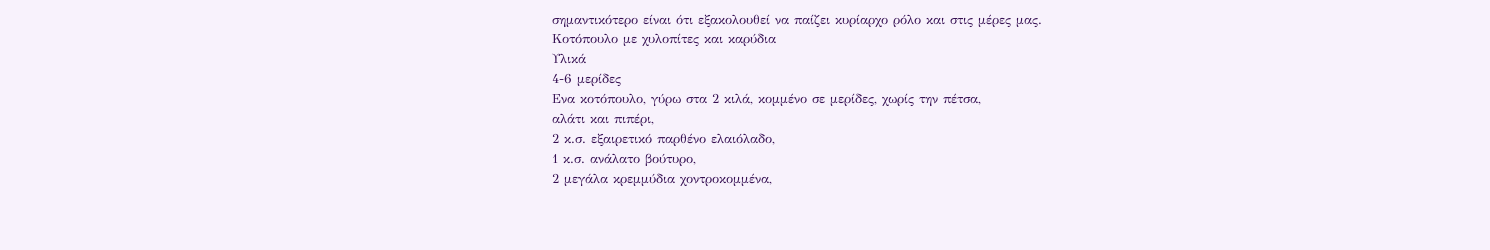σημαντικότερο είναι ότι εξακολουθεί να παίζει κυρίαρχο ρόλο και στις μέρες μας.
Κοτόπουλο με χυλοπίτες και καρύδια
Υλικά
4-6 μερίδες
Ενα κοτόπουλο, γύρω στα 2 κιλά, κομμένο σε μερίδες, χωρίς την πέτσα,
αλάτι και πιπέρι,
2 κ.σ. εξαιρετικό παρθένο ελαιόλαδο,
1 κ.σ. ανάλατο βούτυρο,
2 μεγάλα κρεμμύδια χοντροκομμένα,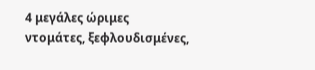4 μεγάλες ώριμες ντομάτες, ξεφλουδισμένες,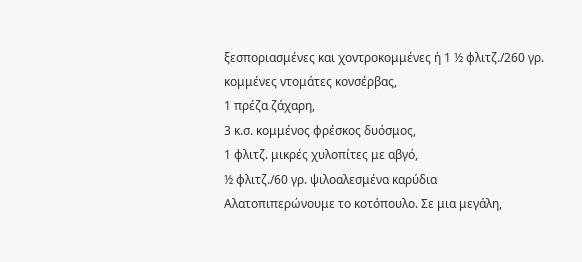ξεσποριασμένες και χοντροκομμένες ή 1 ½ φλιτζ./260 γρ. κομμένες ντομάτες κονσέρβας,
1 πρέζα ζάχαρη,
3 κ.σ. κομμένος φρέσκος δυόσμος,
1 φλιτζ. μικρές χυλοπίτες με αβγό,
½ φλιτζ./60 γρ. ψιλοαλεσμένα καρύδια
Αλατοπιπερώνουμε το κοτόπουλο. Σε μια μεγάλη,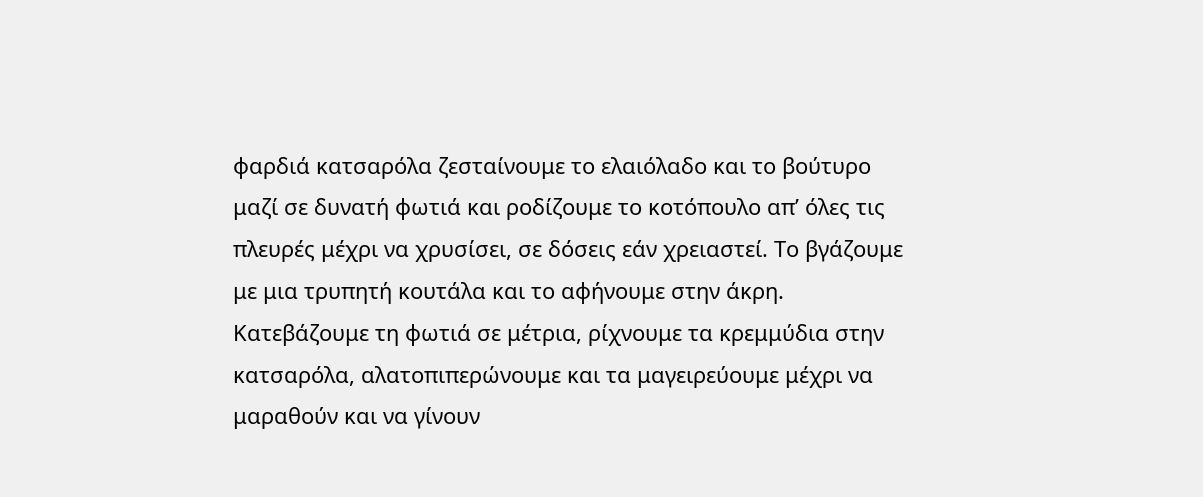φαρδιά κατσαρόλα ζεσταίνουμε το ελαιόλαδο και το βούτυρο μαζί σε δυνατή φωτιά και ροδίζουμε το κοτόπουλο απ’ όλες τις πλευρές μέχρι να χρυσίσει, σε δόσεις εάν χρειαστεί. Το βγάζουμε με μια τρυπητή κουτάλα και το αφήνουμε στην άκρη. Κατεβάζουμε τη φωτιά σε μέτρια, ρίχνουμε τα κρεμμύδια στην κατσαρόλα, αλατοπιπερώνουμε και τα μαγειρεύουμε μέχρι να μαραθούν και να γίνουν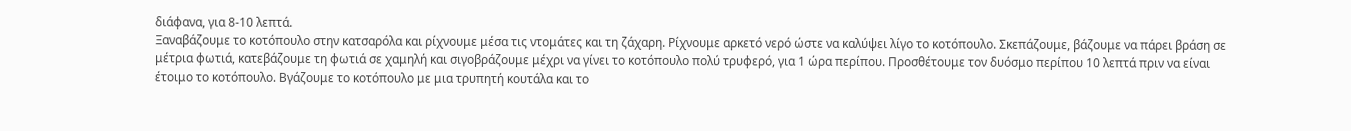διάφανα, για 8-10 λεπτά.
Ξαναβάζουμε το κοτόπουλο στην κατσαρόλα και ρίχνουμε μέσα τις ντομάτες και τη ζάχαρη. Ρίχνουμε αρκετό νερό ώστε να καλύψει λίγο το κοτόπουλο. Σκεπάζουμε, βάζουμε να πάρει βράση σε μέτρια φωτιά, κατεβάζουμε τη φωτιά σε χαμηλή και σιγοβράζουμε μέχρι να γίνει το κοτόπουλο πολύ τρυφερό, για 1 ώρα περίπου. Προσθέτουμε τον δυόσμο περίπου 10 λεπτά πριν να είναι έτοιμο το κοτόπουλο. Βγάζουμε το κοτόπουλο με μια τρυπητή κουτάλα και το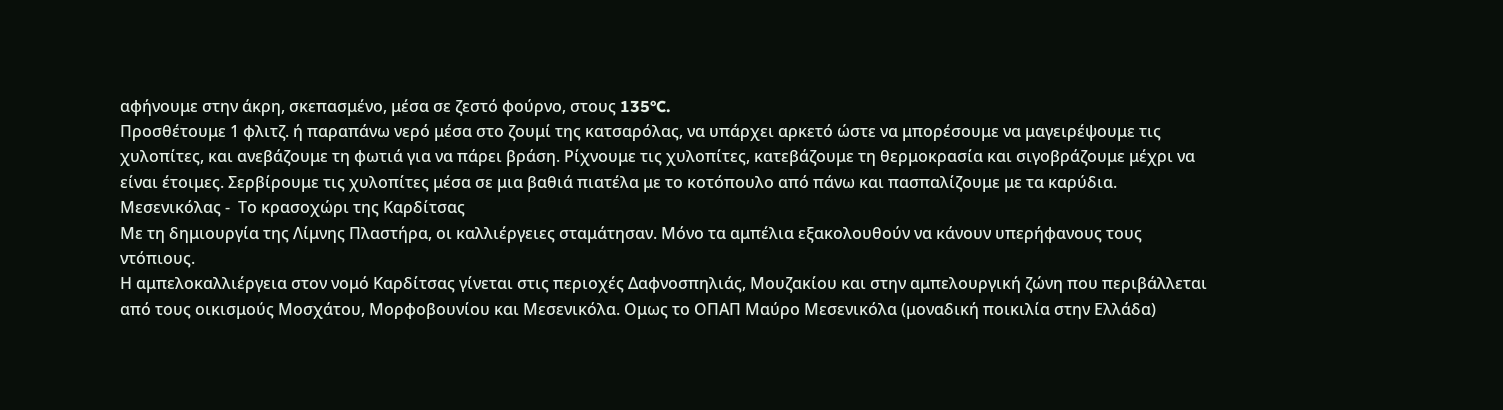αφήνουμε στην άκρη, σκεπασμένο, μέσα σε ζεστό φούρνο, στους 135°C.
Προσθέτουμε 1 φλιτζ. ή παραπάνω νερό μέσα στο ζουμί της κατσαρόλας, να υπάρχει αρκετό ώστε να μπορέσουμε να μαγειρέψουμε τις χυλοπίτες, και ανεβάζουμε τη φωτιά για να πάρει βράση. Ρίχνουμε τις χυλοπίτες, κατεβάζουμε τη θερμοκρασία και σιγοβράζουμε μέχρι να είναι έτοιμες. Σερβίρουμε τις χυλοπίτες μέσα σε μια βαθιά πιατέλα με το κοτόπουλο από πάνω και πασπαλίζουμε με τα καρύδια.
Μεσενικόλας -  Το κρασοχώρι της Καρδίτσας
Με τη δημιουργία της Λίμνης Πλαστήρα, οι καλλιέργειες σταμάτησαν. Μόνο τα αμπέλια εξακολουθούν να κάνουν υπερήφανους τους ντόπιους.
Η αμπελοκαλλιέργεια στον νομό Καρδίτσας γίνεται στις περιοχές Δαφνοσπηλιάς, Μουζακίου και στην αμπελουργική ζώνη που περιβάλλεται από τους οικισμούς Μοσχάτου, Μορφοβουνίου και Μεσενικόλα. Oμως το OΠΑΠ Μαύρο Μεσενικόλα (μοναδική ποικιλία στην Ελλάδα)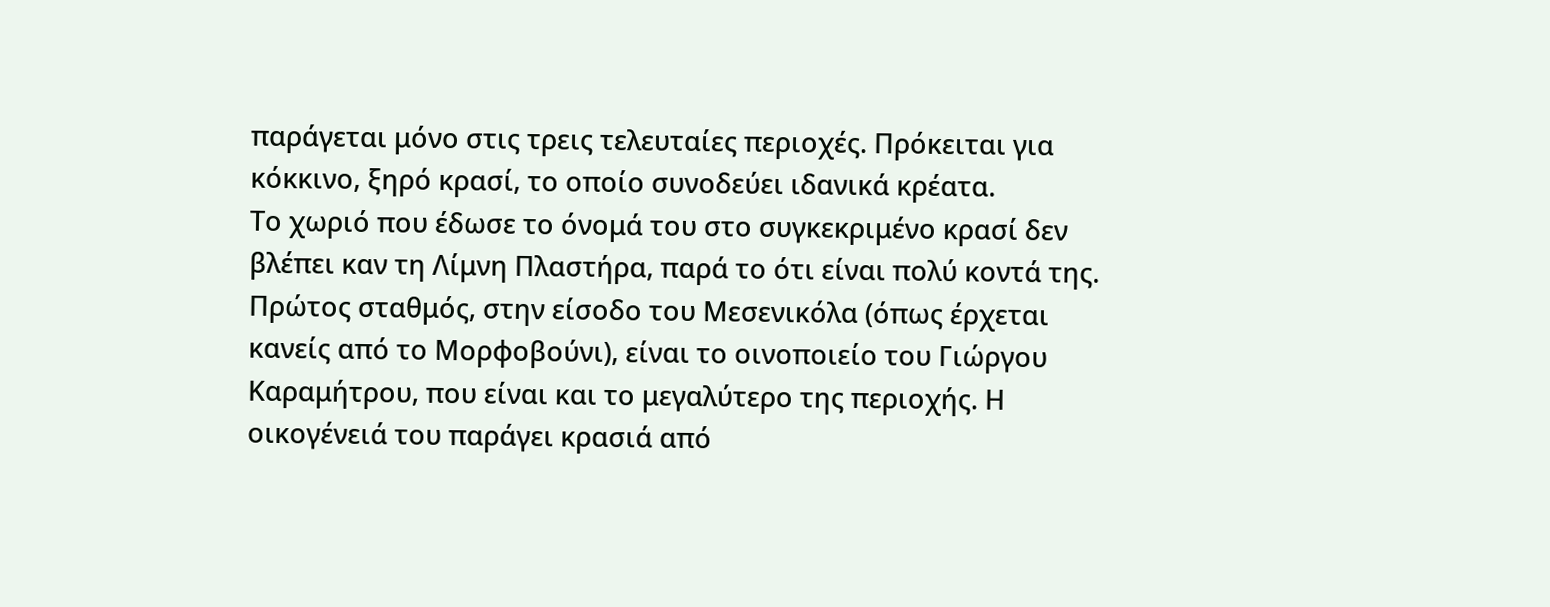παράγεται μόνο στις τρεις τελευταίες περιοχές. Πρόκειται για κόκκινο, ξηρό κρασί, το οποίο συνοδεύει ιδανικά κρέατα.
Το χωριό που έδωσε το όνομά του στο συγκεκριμένο κρασί δεν βλέπει καν τη Λίμνη Πλαστήρα, παρά το ότι είναι πολύ κοντά της. Πρώτος σταθμός, στην είσοδο του Μεσενικόλα (όπως έρχεται κανείς από το Μορφοβούνι), είναι το οινοποιείο του Γιώργου Καραμήτρου, που είναι και το μεγαλύτερο της περιοχής. Η οικογένειά του παράγει κρασιά από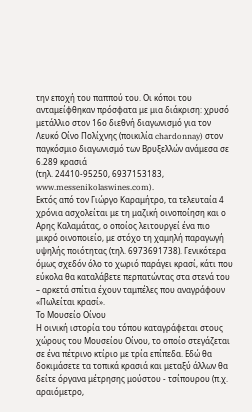την εποχή του παππού του. Oι κόποι του ανταμείφθηκαν πρόσφατα με μια διάκριση: χρυσό μετάλλιο στον 16ο διεθνή διαγωνισμό για τον Λευκό Oίνο Πολίχνης (ποικιλία chardonnay) στον παγκόσμιο διαγωνισμό των Βρυξελλών ανάμεσα σε 6.289 κρασιά
(τηλ. 24410-95250, 6937153183, www.messenikolaswines.com).
Εκτός από τον Γιώργο Καραμήτρο, τα τελευταία 4 χρόνια ασχολείται με τη μαζική οινοποίηση και ο Αρης Καλαμάτας, ο οποίος λειτουργεί ένα πιο μικρό οινοποιείο, με στόχο τη χαμηλή παραγωγή υψηλής ποιότητας (τηλ. 6973691738). Γενικότερα όμως σχεδόν όλο το χωριό παράγει κρασί, κάτι που εύκολα θα καταλάβετε περπατώντας στα στενά του – αρκετά σπίτια έχουν ταμπέλες που αναγράφουν «Πωλείται κρασί».
Το Μουσείο Oίνου
Η οινική ιστορία του τόπου καταγράφεται στους χώρους του Μουσείου Oίνου, το οποίο στεγάζεται σε ένα πέτρινο κτίριο με τρία επίπεδα. Εδώ θα δοκιμάσετε τα τοπικά κρασιά και μεταξύ άλλων θα δείτε όργανα μέτρησης μούστου - τσίπουρου (π.χ. αραιόμετρο,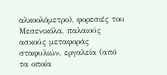αλκοολόμετρο), φορεσιές του Μεσενικόλα, παλαιούς ασκούς μεταφοράς σταφυλιών, εργαλεία (από τα οποία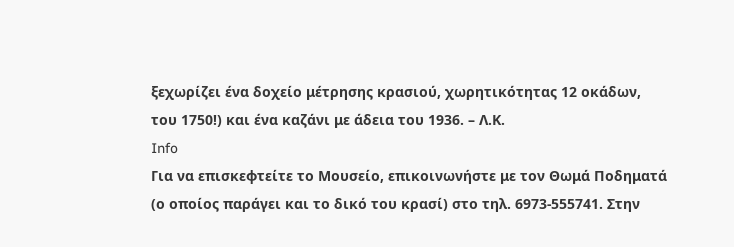ξεχωρίζει ένα δοχείο μέτρησης κρασιού, χωρητικότητας 12 οκάδων, του 1750!) και ένα καζάνι με άδεια του 1936. – Λ.Κ.
Info
Για να επισκεφτείτε το Μουσείο, επικοινωνήστε με τον Θωμά Ποδηματά (ο οποίος παράγει και το δικό του κρασί) στο τηλ. 6973-555741. Στην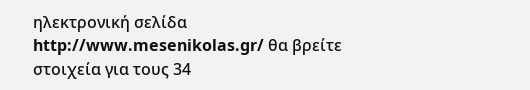ηλεκτρονική σελίδα http://www.mesenikolas.gr/ θα βρείτε στοιχεία για τους 34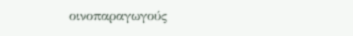οινοπαραγωγούς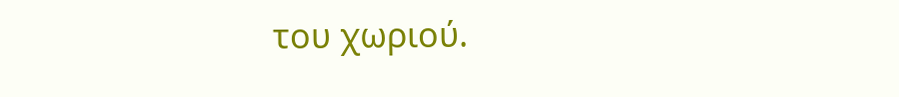του χωριού.